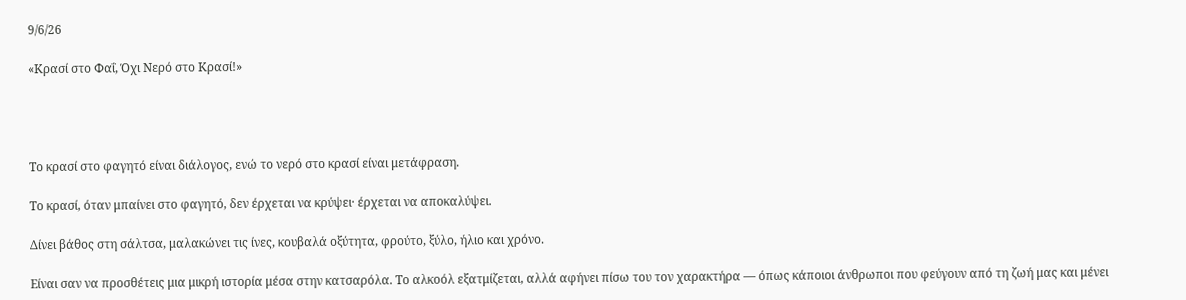9/6/26

«Κρασί στο Φαΐ, Όχι Νερό στο Κρασί!»




Το κρασί στο φαγητό είναι διάλογος, ενώ το νερό στο κρασί είναι μετάφραση.

Το κρασί, όταν μπαίνει στο φαγητό, δεν έρχεται να κρύψει· έρχεται να αποκαλύψει.

Δίνει βάθος στη σάλτσα, μαλακώνει τις ίνες, κουβαλά οξύτητα, φρούτο, ξύλο, ήλιο και χρόνο.

Είναι σαν να προσθέτεις μια μικρή ιστορία μέσα στην κατσαρόλα. Το αλκοόλ εξατμίζεται, αλλά αφήνει πίσω του τον χαρακτήρα — όπως κάποιοι άνθρωποι που φεύγουν από τη ζωή μας και μένει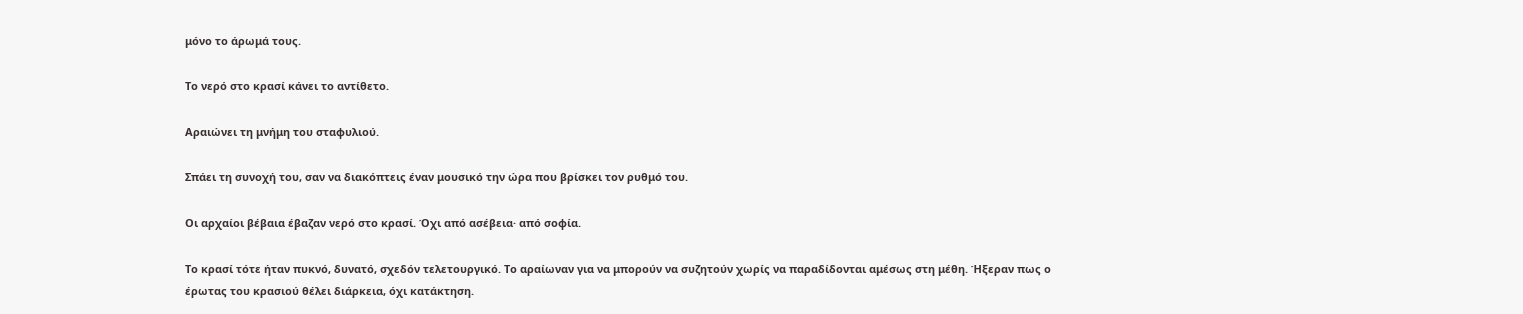μόνο το άρωμά τους.

Το νερό στο κρασί κάνει το αντίθετο.

Αραιώνει τη μνήμη του σταφυλιού.

Σπάει τη συνοχή του, σαν να διακόπτεις έναν μουσικό την ώρα που βρίσκει τον ρυθμό του.

Οι αρχαίοι βέβαια έβαζαν νερό στο κρασί. Όχι από ασέβεια· από σοφία.

Το κρασί τότε ήταν πυκνό, δυνατό, σχεδόν τελετουργικό. Το αραίωναν για να μπορούν να συζητούν χωρίς να παραδίδονται αμέσως στη μέθη. Ήξεραν πως ο έρωτας του κρασιού θέλει διάρκεια, όχι κατάκτηση.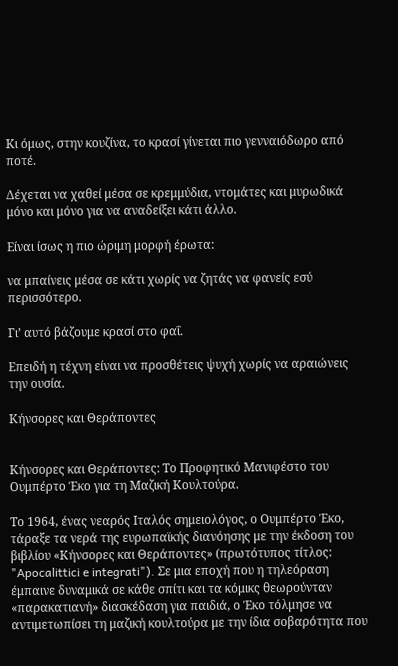Κι όμως, στην κουζίνα, το κρασί γίνεται πιο γενναιόδωρο από ποτέ.

Δέχεται να χαθεί μέσα σε κρεμμύδια, ντομάτες και μυρωδικά μόνο και μόνο για να αναδείξει κάτι άλλο.

Είναι ίσως η πιο ώριμη μορφή έρωτα:

να μπαίνεις μέσα σε κάτι χωρίς να ζητάς να φανείς εσύ περισσότερο.

Γι’ αυτό βάζουμε κρασί στο φαΐ.

Επειδή η τέχνη είναι να προσθέτεις ψυχή χωρίς να αραιώνεις την ουσία.

Κήνσορες και Θεράποντες


Κήνσορες και Θεράποντες: Το Προφητικό Μανιφέστο του Ουμπέρτο Έκο για τη Μαζική Κουλτούρα.

Το 1964, ένας νεαρός Ιταλός σημειολόγος, ο Ουμπέρτο Έκο, τάραξε τα νερά της ευρωπαϊκής διανόησης με την έκδοση του βιβλίου «Κήνσορες και Θεράποντες» (πρωτότυπος τίτλος: "Apocalittici e integrati"). Σε μια εποχή που η τηλεόραση έμπαινε δυναμικά σε κάθε σπίτι και τα κόμικς θεωρούνταν «παρακατιανή» διασκέδαση για παιδιά, ο Έκο τόλμησε να αντιμετωπίσει τη μαζική κουλτούρα με την ίδια σοβαρότητα που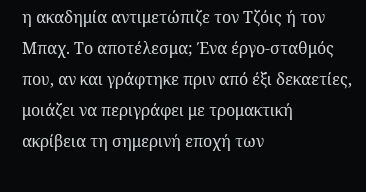η ακαδημία αντιμετώπιζε τον Τζόις ή τον Μπαχ. Το αποτέλεσμα; Ένα έργο-σταθμός που, αν και γράφτηκε πριν από έξι δεκαετίες, μοιάζει να περιγράφει με τρομακτική ακρίβεια τη σημερινή εποχή των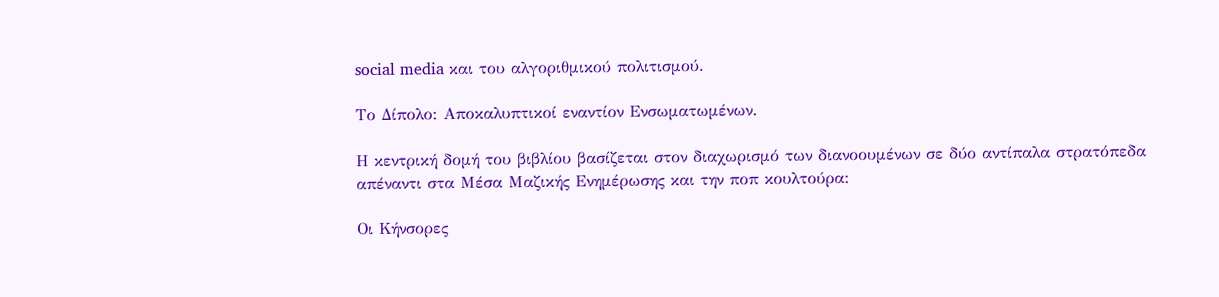social media και του αλγοριθμικού πολιτισμού.

Το Δίπολο: Αποκαλυπτικοί εναντίον Ενσωματωμένων.

Η κεντρική δομή του βιβλίου βασίζεται στον διαχωρισμό των διανοουμένων σε δύο αντίπαλα στρατόπεδα απέναντι στα Μέσα Μαζικής Ενημέρωσης και την ποπ κουλτούρα:

Οι Κήνσορες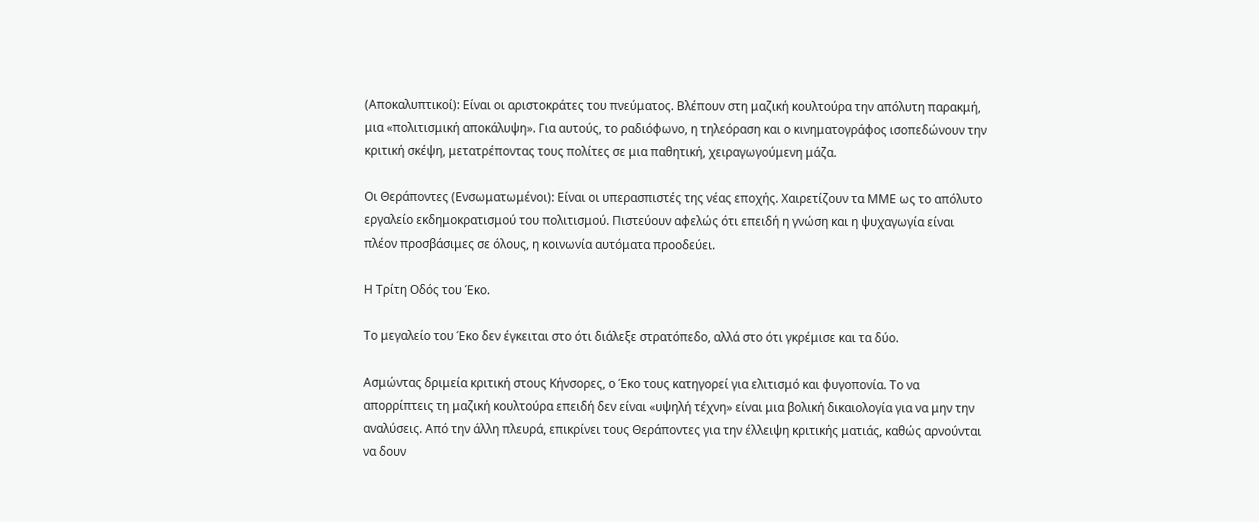(Αποκαλυπτικοί): Είναι οι αριστοκράτες του πνεύματος. Βλέπουν στη μαζική κουλτούρα την απόλυτη παρακμή, μια «πολιτισμική αποκάλυψη». Για αυτούς, το ραδιόφωνο, η τηλεόραση και ο κινηματογράφος ισοπεδώνουν την κριτική σκέψη, μετατρέποντας τους πολίτες σε μια παθητική, χειραγωγούμενη μάζα.

Οι Θεράποντες (Ενσωματωμένοι): Είναι οι υπερασπιστές της νέας εποχής. Χαιρετίζουν τα ΜΜΕ ως το απόλυτο εργαλείο εκδημοκρατισμού του πολιτισμού. Πιστεύουν αφελώς ότι επειδή η γνώση και η ψυχαγωγία είναι πλέον προσβάσιμες σε όλους, η κοινωνία αυτόματα προοδεύει.

Η Τρίτη Οδός του Έκο.

Το μεγαλείο του Έκο δεν έγκειται στο ότι διάλεξε στρατόπεδο, αλλά στο ότι γκρέμισε και τα δύο.

Ασμώντας δριμεία κριτική στους Κήνσορες, ο Έκο τους κατηγορεί για ελιτισμό και φυγοπονία. Το να απορρίπτεις τη μαζική κουλτούρα επειδή δεν είναι «υψηλή τέχνη» είναι μια βολική δικαιολογία για να μην την αναλύσεις. Από την άλλη πλευρά, επικρίνει τους Θεράποντες για την έλλειψη κριτικής ματιάς, καθώς αρνούνται να δουν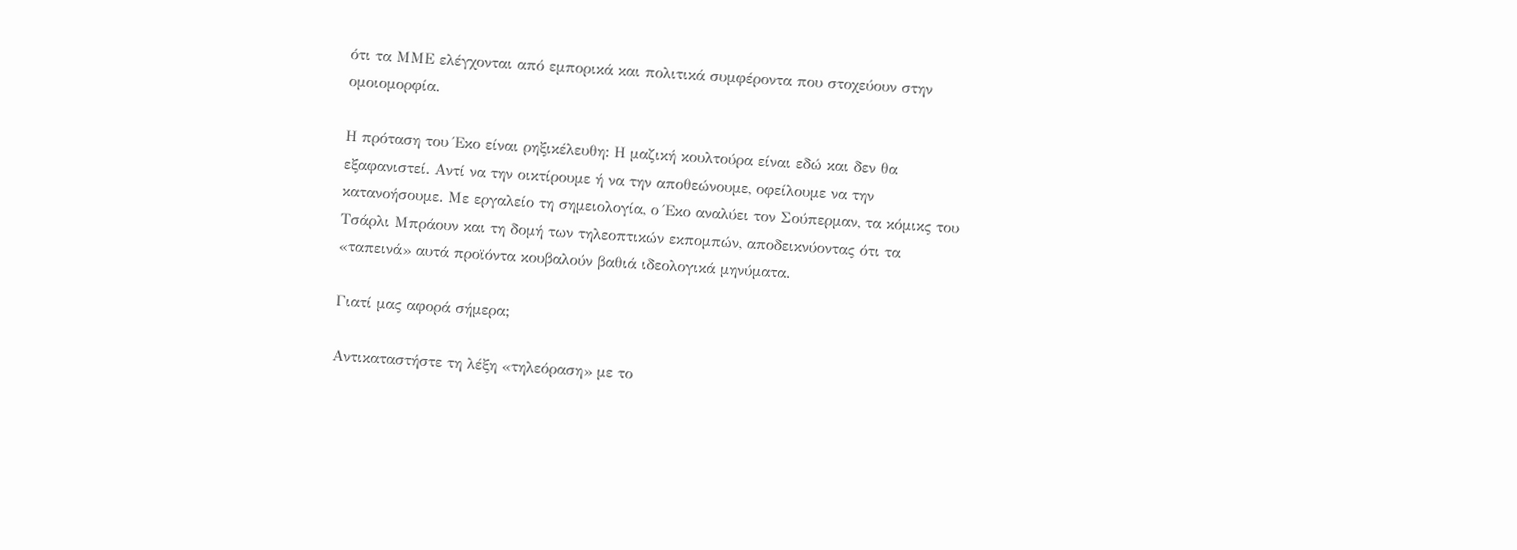ότι τα ΜΜΕ ελέγχονται από εμπορικά και πολιτικά συμφέροντα που στοχεύουν στην ομοιομορφία.

Η πρόταση του Έκο είναι ρηξικέλευθη: Η μαζική κουλτούρα είναι εδώ και δεν θα εξαφανιστεί. Αντί να την οικτίρουμε ή να την αποθεώνουμε, οφείλουμε να την κατανοήσουμε. Με εργαλείο τη σημειολογία, ο Έκο αναλύει τον Σούπερμαν, τα κόμικς του Τσάρλι Μπράουν και τη δομή των τηλεοπτικών εκπομπών, αποδεικνύοντας ότι τα «ταπεινά» αυτά προϊόντα κουβαλούν βαθιά ιδεολογικά μηνύματα.

Γιατί μας αφορά σήμερα;

Αντικαταστήστε τη λέξη «τηλεόραση» με το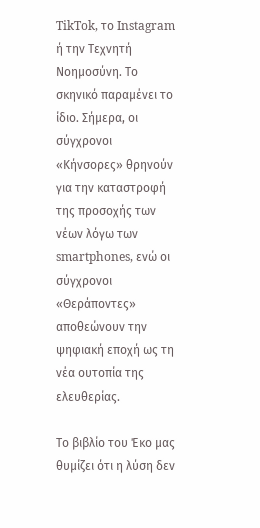TikTok, το Instagram ή την Τεχνητή Νοημοσύνη. Το σκηνικό παραμένει το ίδιο. Σήμερα, οι σύγχρονοι «Κήνσορες» θρηνούν για την καταστροφή της προσοχής των νέων λόγω των smartphones, ενώ οι σύγχρονοι «Θεράποντες» αποθεώνουν την ψηφιακή εποχή ως τη νέα ουτοπία της ελευθερίας.

Το βιβλίο του Έκο μας θυμίζει ότι η λύση δεν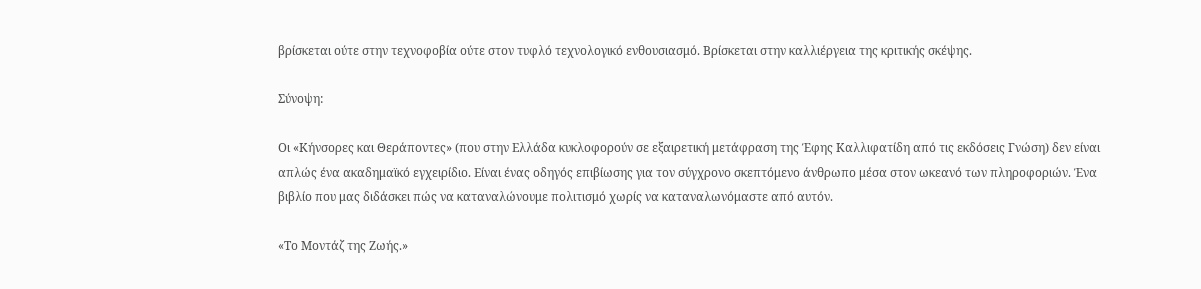βρίσκεται ούτε στην τεχνοφοβία ούτε στον τυφλό τεχνολογικό ενθουσιασμό. Βρίσκεται στην καλλιέργεια της κριτικής σκέψης.

Σύνοψη:

Οι «Κήνσορες και Θεράποντες» (που στην Ελλάδα κυκλοφορούν σε εξαιρετική μετάφραση της Έφης Καλλιφατίδη από τις εκδόσεις Γνώση) δεν είναι απλώς ένα ακαδημαϊκό εγχειρίδιο. Είναι ένας οδηγός επιβίωσης για τον σύγχρονο σκεπτόμενο άνθρωπο μέσα στον ωκεανό των πληροφοριών. Ένα βιβλίο που μας διδάσκει πώς να καταναλώνουμε πολιτισμό χωρίς να καταναλωνόμαστε από αυτόν.

«Το Μοντάζ της Ζωής.»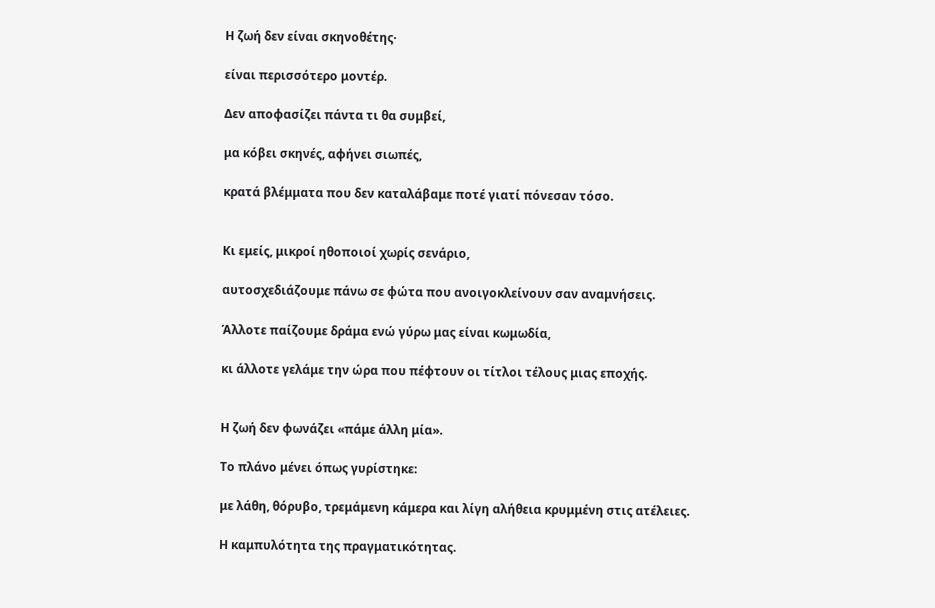Η ζωή δεν είναι σκηνοθέτης·

είναι περισσότερο μοντέρ.

Δεν αποφασίζει πάντα τι θα συμβεί,

μα κόβει σκηνές, αφήνει σιωπές,

κρατά βλέμματα που δεν καταλάβαμε ποτέ γιατί πόνεσαν τόσο.


Κι εμείς, μικροί ηθοποιοί χωρίς σενάριο,

αυτοσχεδιάζουμε πάνω σε φώτα που ανοιγοκλείνουν σαν αναμνήσεις.

Άλλοτε παίζουμε δράμα ενώ γύρω μας είναι κωμωδία,

κι άλλοτε γελάμε την ώρα που πέφτουν οι τίτλοι τέλους μιας εποχής.


Η ζωή δεν φωνάζει «πάμε άλλη μία».

Το πλάνο μένει όπως γυρίστηκε:

με λάθη, θόρυβο, τρεμάμενη κάμερα και λίγη αλήθεια κρυμμένη στις ατέλειες.

Η καμπυλότητα της πραγματικότητας.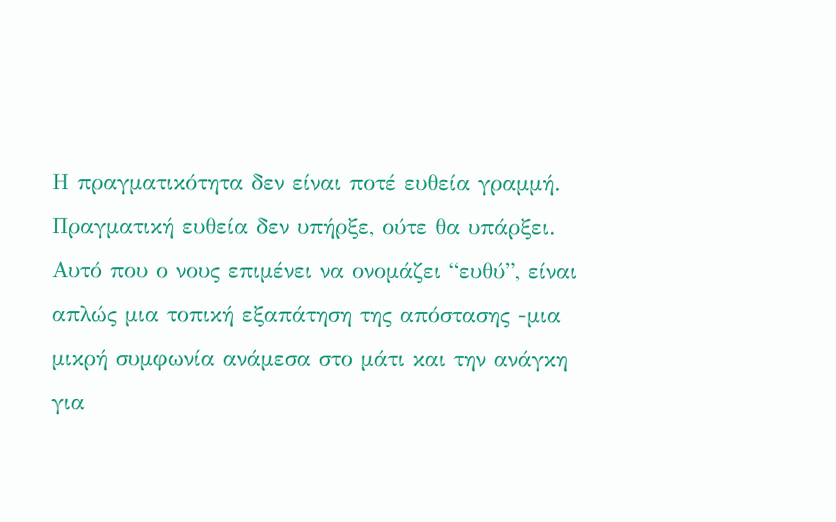Η πραγματικότητα δεν είναι ποτέ ευθεία γραμμή. Πραγματική ευθεία δεν υπήρξε, ούτε θα υπάρξει. Αυτό που ο νους επιμένει να ονομάζει “ευθύ”, είναι απλώς μια τοπική εξαπάτηση της απόστασης -μια μικρή συμφωνία ανάμεσα στο μάτι και την ανάγκη για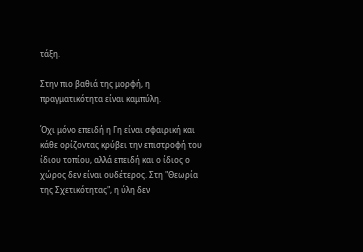τάξη.

Στην πιο βαθιά της μορφή, η πραγματικότητα είναι καμπύλη.

Όχι μόνο επειδή η Γη είναι σφαιρική και κάθε ορίζοντας κρύβει την επιστροφή του ίδιου τοπίου, αλλά επειδή και ο ίδιος ο χώρος δεν είναι ουδέτερος. Στη "Θεωρία της Σχετικότητας", η ύλη δεν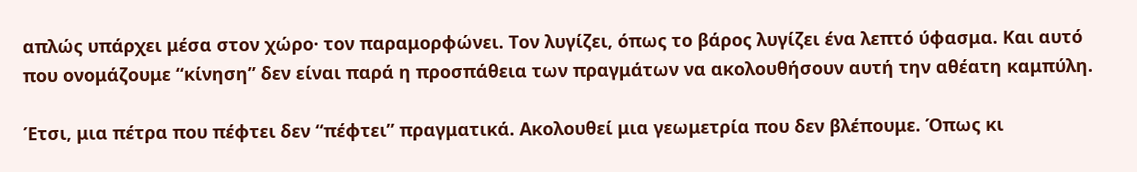απλώς υπάρχει μέσα στον χώρο· τον παραμορφώνει. Τον λυγίζει, όπως το βάρος λυγίζει ένα λεπτό ύφασμα. Και αυτό που ονομάζουμε “κίνηση” δεν είναι παρά η προσπάθεια των πραγμάτων να ακολουθήσουν αυτή την αθέατη καμπύλη.

Έτσι, μια πέτρα που πέφτει δεν “πέφτει” πραγματικά. Ακολουθεί μια γεωμετρία που δεν βλέπουμε. Όπως κι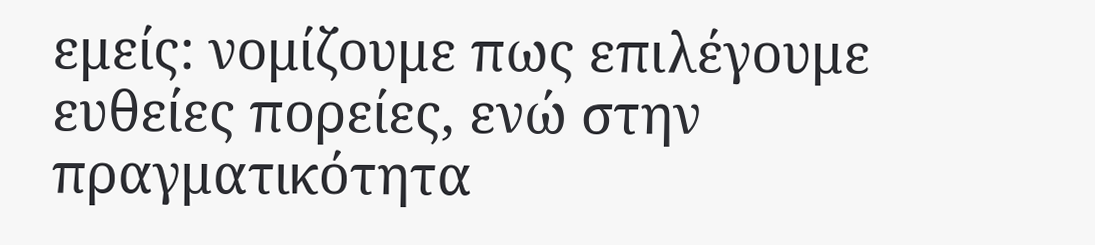εμείς: νομίζουμε πως επιλέγουμε ευθείες πορείες, ενώ στην πραγματικότητα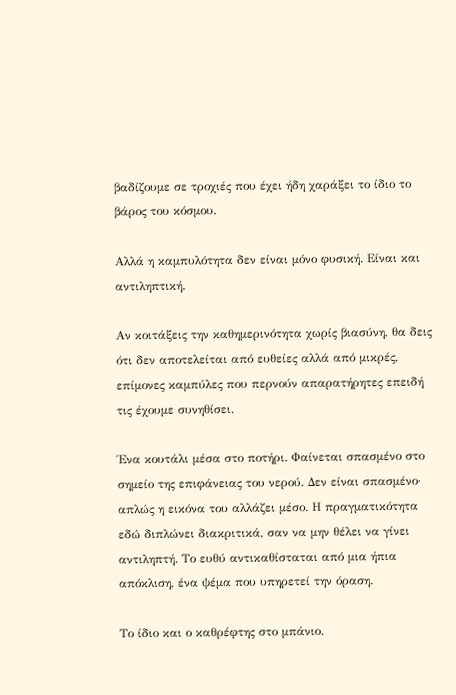βαδίζουμε σε τροχιές που έχει ήδη χαράξει το ίδιο το βάρος του κόσμου.

Αλλά η καμπυλότητα δεν είναι μόνο φυσική. Είναι και αντιληπτική.

Αν κοιτάξεις την καθημερινότητα χωρίς βιασύνη, θα δεις ότι δεν αποτελείται από ευθείες αλλά από μικρές, επίμονες καμπύλες που περνούν απαρατήρητες επειδή τις έχουμε συνηθίσει.

Ένα κουτάλι μέσα στο ποτήρι. Φαίνεται σπασμένο στο σημείο της επιφάνειας του νερού. Δεν είναι σπασμένο· απλώς η εικόνα του αλλάζει μέσο. Η πραγματικότητα εδώ διπλώνει διακριτικά, σαν να μην θέλει να γίνει αντιληπτή. Το ευθύ αντικαθίσταται από μια ήπια απόκλιση, ένα ψέμα που υπηρετεί την όραση.

Το ίδιο και ο καθρέφτης στο μπάνιο.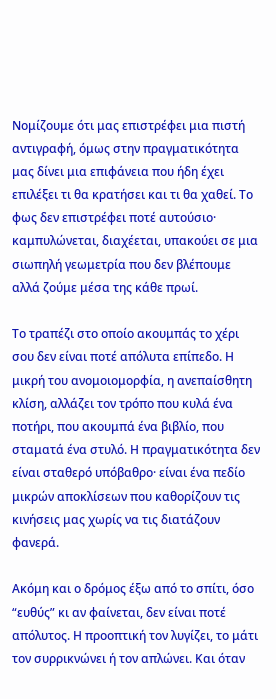Νομίζουμε ότι μας επιστρέφει μια πιστή αντιγραφή, όμως στην πραγματικότητα μας δίνει μια επιφάνεια που ήδη έχει επιλέξει τι θα κρατήσει και τι θα χαθεί. Το φως δεν επιστρέφει ποτέ αυτούσιο· καμπυλώνεται, διαχέεται, υπακούει σε μια σιωπηλή γεωμετρία που δεν βλέπουμε αλλά ζούμε μέσα της κάθε πρωί.

Το τραπέζι στο οποίο ακουμπάς το χέρι σου δεν είναι ποτέ απόλυτα επίπεδο. Η μικρή του ανομοιομορφία, η ανεπαίσθητη κλίση, αλλάζει τον τρόπο που κυλά ένα ποτήρι, που ακουμπά ένα βιβλίο, που σταματά ένα στυλό. Η πραγματικότητα δεν είναι σταθερό υπόβαθρο· είναι ένα πεδίο μικρών αποκλίσεων που καθορίζουν τις κινήσεις μας χωρίς να τις διατάζουν φανερά.

Ακόμη και ο δρόμος έξω από το σπίτι, όσο “ευθύς” κι αν φαίνεται, δεν είναι ποτέ απόλυτος. Η προοπτική τον λυγίζει, το μάτι τον συρρικνώνει ή τον απλώνει. Και όταν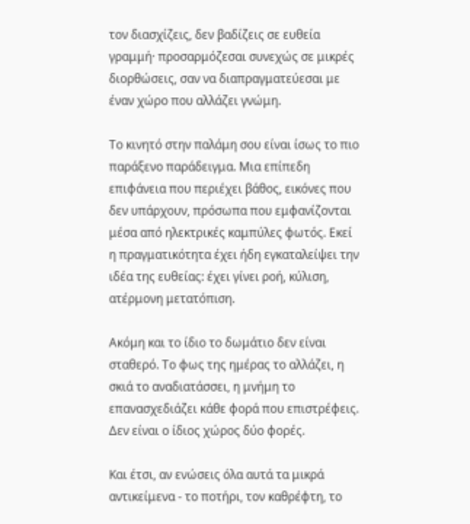τον διασχίζεις, δεν βαδίζεις σε ευθεία γραμμή· προσαρμόζεσαι συνεχώς σε μικρές διορθώσεις, σαν να διαπραγματεύεσαι με έναν χώρο που αλλάζει γνώμη.

Το κινητό στην παλάμη σου είναι ίσως το πιο παράξενο παράδειγμα. Μια επίπεδη επιφάνεια που περιέχει βάθος, εικόνες που δεν υπάρχουν, πρόσωπα που εμφανίζονται μέσα από ηλεκτρικές καμπύλες φωτός. Εκεί η πραγματικότητα έχει ήδη εγκαταλείψει την ιδέα της ευθείας: έχει γίνει ροή, κύλιση, ατέρμονη μετατόπιση.

Ακόμη και το ίδιο το δωμάτιο δεν είναι σταθερό. Το φως της ημέρας το αλλάζει, η σκιά το αναδιατάσσει, η μνήμη το επανασχεδιάζει κάθε φορά που επιστρέφεις. Δεν είναι ο ίδιος χώρος δύο φορές.

Και έτσι, αν ενώσεις όλα αυτά τα μικρά αντικείμενα - το ποτήρι, τον καθρέφτη, το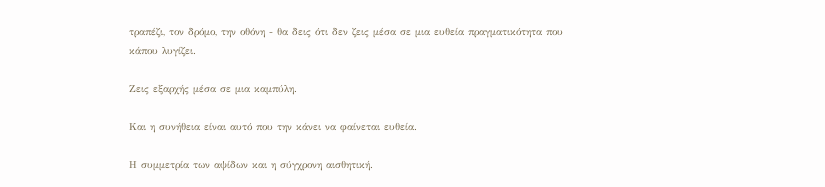τραπέζι, τον δρόμο, την οθόνη - θα δεις ότι δεν ζεις μέσα σε μια ευθεία πραγματικότητα που κάπου λυγίζει.

Ζεις εξαρχής μέσα σε μια καμπύλη.

Και η συνήθεια είναι αυτό που την κάνει να φαίνεται ευθεία.

Η συμμετρία των αψίδων και η σύγχρονη αισθητική.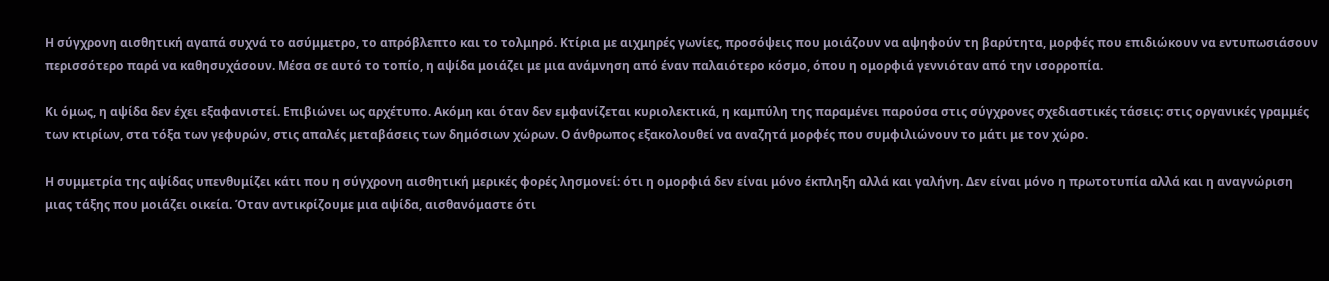Η σύγχρονη αισθητική αγαπά συχνά το ασύμμετρο, το απρόβλεπτο και το τολμηρό. Κτίρια με αιχμηρές γωνίες, προσόψεις που μοιάζουν να αψηφούν τη βαρύτητα, μορφές που επιδιώκουν να εντυπωσιάσουν περισσότερο παρά να καθησυχάσουν. Μέσα σε αυτό το τοπίο, η αψίδα μοιάζει με μια ανάμνηση από έναν παλαιότερο κόσμο, όπου η ομορφιά γεννιόταν από την ισορροπία.

Κι όμως, η αψίδα δεν έχει εξαφανιστεί. Επιβιώνει ως αρχέτυπο. Ακόμη και όταν δεν εμφανίζεται κυριολεκτικά, η καμπύλη της παραμένει παρούσα στις σύγχρονες σχεδιαστικές τάσεις: στις οργανικές γραμμές των κτιρίων, στα τόξα των γεφυρών, στις απαλές μεταβάσεις των δημόσιων χώρων. Ο άνθρωπος εξακολουθεί να αναζητά μορφές που συμφιλιώνουν το μάτι με τον χώρο.

Η συμμετρία της αψίδας υπενθυμίζει κάτι που η σύγχρονη αισθητική μερικές φορές λησμονεί: ότι η ομορφιά δεν είναι μόνο έκπληξη αλλά και γαλήνη. Δεν είναι μόνο η πρωτοτυπία αλλά και η αναγνώριση μιας τάξης που μοιάζει οικεία. Όταν αντικρίζουμε μια αψίδα, αισθανόμαστε ότι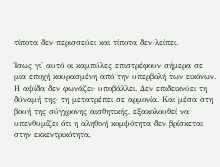τίποτα δεν περισσεύει και τίποτα δεν λείπει.

Ίσως γι' αυτό οι καμπύλες επιστρέφουν σήμερα σε μια εποχή κουρασμένη από την υπερβολή των εικόνων. Η αψίδα δεν φωνάζει· υποβάλλει. Δεν επιδεικνύει τη δύναμή της· τη μετατρέπει σε αρμονία. Και μέσα στη βουή της σύγχρονης αισθητικής, εξακολουθεί να υπενθυμίζει ότι η αληθινή κομψότητα δεν βρίσκεται στην εκκεντρικότητα,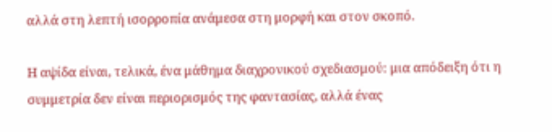αλλά στη λεπτή ισορροπία ανάμεσα στη μορφή και στον σκοπό.

Η αψίδα είναι, τελικά, ένα μάθημα διαχρονικού σχεδιασμού: μια απόδειξη ότι η συμμετρία δεν είναι περιορισμός της φαντασίας, αλλά ένας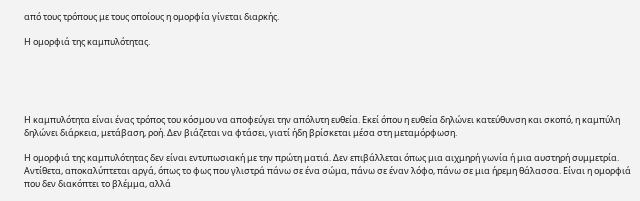από τους τρόπους με τους οποίους η ομορφία γίνεται διαρκής.

Η ομορφιά της καμπυλότητας.





Η καμπυλότητα είναι ένας τρόπος του κόσμου να αποφεύγει την απόλυτη ευθεία. Εκεί όπου η ευθεία δηλώνει κατεύθυνση και σκοπό, η καμπύλη δηλώνει διάρκεια, μετάβαση, ροή. Δεν βιάζεται να φτάσει, γιατί ήδη βρίσκεται μέσα στη μεταμόρφωση.

Η ομορφιά της καμπυλότητας δεν είναι εντυπωσιακή με την πρώτη ματιά. Δεν επιβάλλεται όπως μια αιχμηρή γωνία ή μια αυστηρή συμμετρία. Αντίθετα, αποκαλύπτεται αργά, όπως το φως που γλιστρά πάνω σε ένα σώμα, πάνω σε έναν λόφο, πάνω σε μια ήρεμη θάλασσα. Είναι η ομορφιά που δεν διακόπτει το βλέμμα, αλλά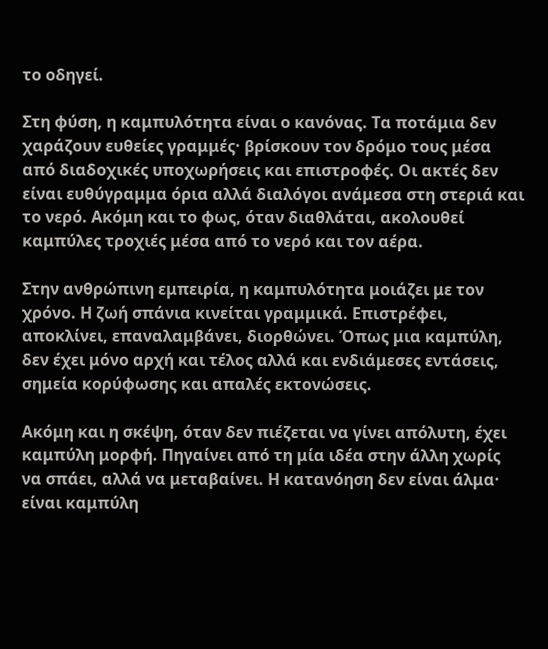το οδηγεί.

Στη φύση, η καμπυλότητα είναι ο κανόνας. Τα ποτάμια δεν χαράζουν ευθείες γραμμές· βρίσκουν τον δρόμο τους μέσα από διαδοχικές υποχωρήσεις και επιστροφές. Οι ακτές δεν είναι ευθύγραμμα όρια αλλά διαλόγοι ανάμεσα στη στεριά και το νερό. Ακόμη και το φως, όταν διαθλάται, ακολουθεί καμπύλες τροχιές μέσα από το νερό και τον αέρα.

Στην ανθρώπινη εμπειρία, η καμπυλότητα μοιάζει με τον χρόνο. Η ζωή σπάνια κινείται γραμμικά. Επιστρέφει, αποκλίνει, επαναλαμβάνει, διορθώνει. Όπως μια καμπύλη, δεν έχει μόνο αρχή και τέλος αλλά και ενδιάμεσες εντάσεις, σημεία κορύφωσης και απαλές εκτονώσεις.

Ακόμη και η σκέψη, όταν δεν πιέζεται να γίνει απόλυτη, έχει καμπύλη μορφή. Πηγαίνει από τη μία ιδέα στην άλλη χωρίς να σπάει, αλλά να μεταβαίνει. Η κατανόηση δεν είναι άλμα· είναι καμπύλη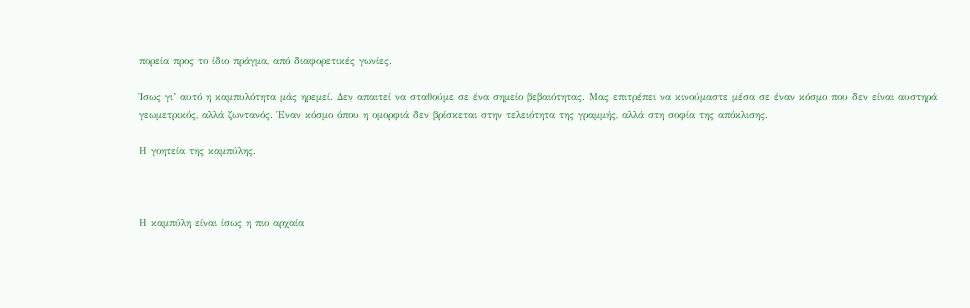πορεία προς το ίδιο πράγμα, από διαφορετικές γωνίες.

Ίσως γι’ αυτό η καμπυλότητα μάς ηρεμεί. Δεν απαιτεί να σταθούμε σε ένα σημείο βεβαιότητας. Μας επιτρέπει να κινούμαστε μέσα σε έναν κόσμο που δεν είναι αυστηρά γεωμετρικός, αλλά ζωντανός. Έναν κόσμο όπου η ομορφιά δεν βρίσκεται στην τελειότητα της γραμμής, αλλά στη σοφία της απόκλισης.

Η γοητεία της καμπύλης.



Η καμπύλη είναι ίσως η πιο αρχαία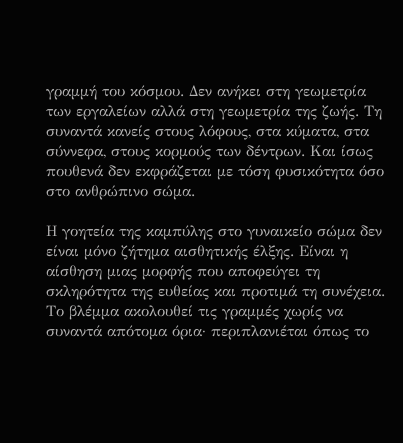γραμμή του κόσμου. Δεν ανήκει στη γεωμετρία των εργαλείων αλλά στη γεωμετρία της ζωής. Τη συναντά κανείς στους λόφους, στα κύματα, στα σύννεφα, στους κορμούς των δέντρων. Και ίσως πουθενά δεν εκφράζεται με τόση φυσικότητα όσο στο ανθρώπινο σώμα.

Η γοητεία της καμπύλης στο γυναικείο σώμα δεν είναι μόνο ζήτημα αισθητικής έλξης. Είναι η αίσθηση μιας μορφής που αποφεύγει τη σκληρότητα της ευθείας και προτιμά τη συνέχεια. Το βλέμμα ακολουθεί τις γραμμές χωρίς να συναντά απότομα όρια· περιπλανιέται όπως το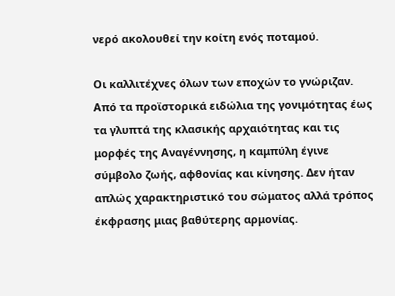νερό ακολουθεί την κοίτη ενός ποταμού.

Οι καλλιτέχνες όλων των εποχών το γνώριζαν. Από τα προϊστορικά ειδώλια της γονιμότητας έως τα γλυπτά της κλασικής αρχαιότητας και τις μορφές της Αναγέννησης, η καμπύλη έγινε σύμβολο ζωής, αφθονίας και κίνησης. Δεν ήταν απλώς χαρακτηριστικό του σώματος αλλά τρόπος έκφρασης μιας βαθύτερης αρμονίας.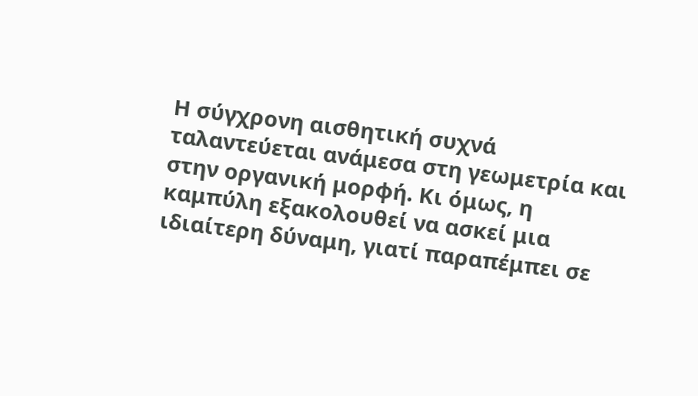Η σύγχρονη αισθητική συχνά ταλαντεύεται ανάμεσα στη γεωμετρία και στην οργανική μορφή. Κι όμως, η καμπύλη εξακολουθεί να ασκεί μια ιδιαίτερη δύναμη, γιατί παραπέμπει σε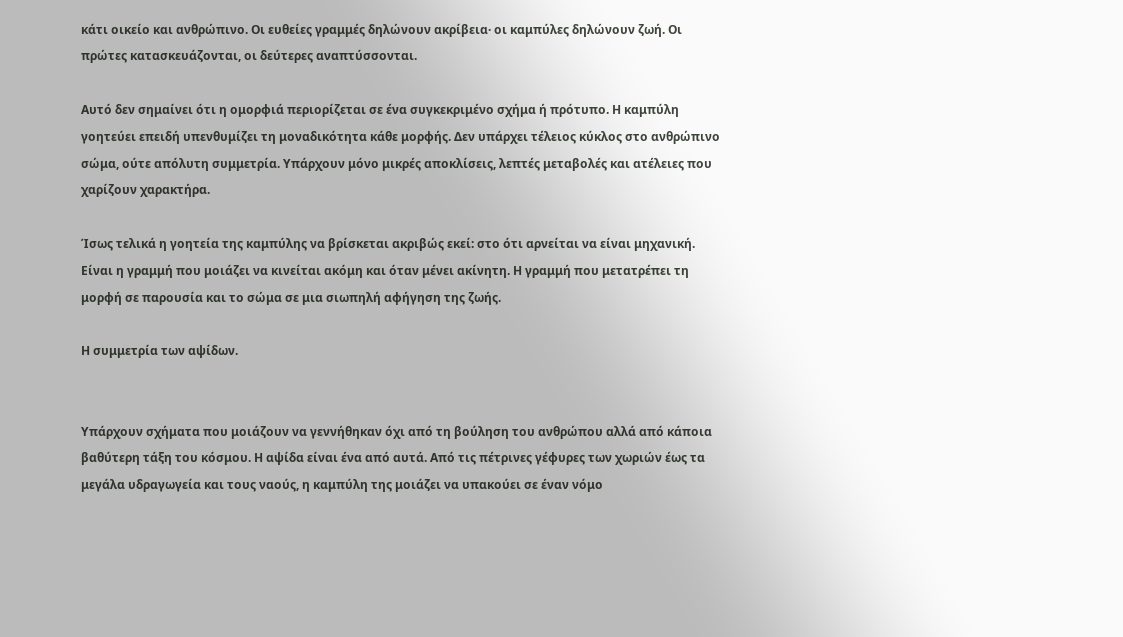κάτι οικείο και ανθρώπινο. Οι ευθείες γραμμές δηλώνουν ακρίβεια· οι καμπύλες δηλώνουν ζωή. Οι πρώτες κατασκευάζονται, οι δεύτερες αναπτύσσονται.

Αυτό δεν σημαίνει ότι η ομορφιά περιορίζεται σε ένα συγκεκριμένο σχήμα ή πρότυπο. Η καμπύλη γοητεύει επειδή υπενθυμίζει τη μοναδικότητα κάθε μορφής. Δεν υπάρχει τέλειος κύκλος στο ανθρώπινο σώμα, ούτε απόλυτη συμμετρία. Υπάρχουν μόνο μικρές αποκλίσεις, λεπτές μεταβολές και ατέλειες που χαρίζουν χαρακτήρα.

Ίσως τελικά η γοητεία της καμπύλης να βρίσκεται ακριβώς εκεί: στο ότι αρνείται να είναι μηχανική. Είναι η γραμμή που μοιάζει να κινείται ακόμη και όταν μένει ακίνητη. Η γραμμή που μετατρέπει τη μορφή σε παρουσία και το σώμα σε μια σιωπηλή αφήγηση της ζωής.

Η συμμετρία των αψίδων.


Υπάρχουν σχήματα που μοιάζουν να γεννήθηκαν όχι από τη βούληση του ανθρώπου αλλά από κάποια βαθύτερη τάξη του κόσμου. Η αψίδα είναι ένα από αυτά. Από τις πέτρινες γέφυρες των χωριών έως τα μεγάλα υδραγωγεία και τους ναούς, η καμπύλη της μοιάζει να υπακούει σε έναν νόμο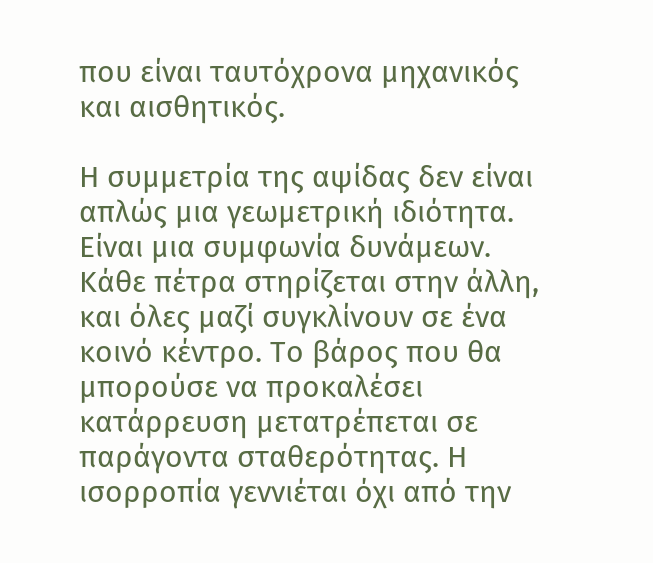που είναι ταυτόχρονα μηχανικός και αισθητικός.

Η συμμετρία της αψίδας δεν είναι απλώς μια γεωμετρική ιδιότητα. Είναι μια συμφωνία δυνάμεων. Κάθε πέτρα στηρίζεται στην άλλη, και όλες μαζί συγκλίνουν σε ένα κοινό κέντρο. Το βάρος που θα μπορούσε να προκαλέσει κατάρρευση μετατρέπεται σε παράγοντα σταθερότητας. Η ισορροπία γεννιέται όχι από την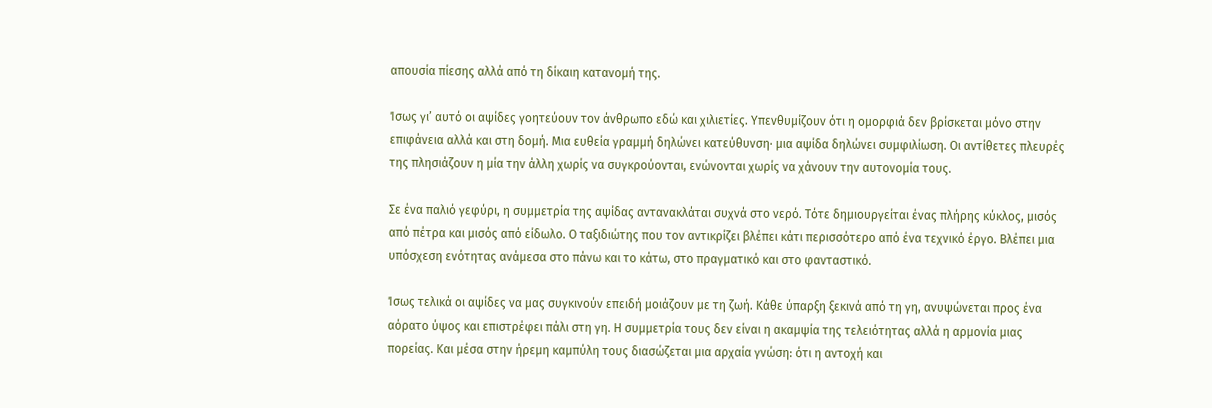απουσία πίεσης αλλά από τη δίκαιη κατανομή της.

Ίσως γι’ αυτό οι αψίδες γοητεύουν τον άνθρωπο εδώ και χιλιετίες. Υπενθυμίζουν ότι η ομορφιά δεν βρίσκεται μόνο στην επιφάνεια αλλά και στη δομή. Μια ευθεία γραμμή δηλώνει κατεύθυνση· μια αψίδα δηλώνει συμφιλίωση. Οι αντίθετες πλευρές της πλησιάζουν η μία την άλλη χωρίς να συγκρούονται, ενώνονται χωρίς να χάνουν την αυτονομία τους.

Σε ένα παλιό γεφύρι, η συμμετρία της αψίδας αντανακλάται συχνά στο νερό. Τότε δημιουργείται ένας πλήρης κύκλος, μισός από πέτρα και μισός από είδωλο. Ο ταξιδιώτης που τον αντικρίζει βλέπει κάτι περισσότερο από ένα τεχνικό έργο. Βλέπει μια υπόσχεση ενότητας ανάμεσα στο πάνω και το κάτω, στο πραγματικό και στο φανταστικό.

Ίσως τελικά οι αψίδες να μας συγκινούν επειδή μοιάζουν με τη ζωή. Κάθε ύπαρξη ξεκινά από τη γη, ανυψώνεται προς ένα αόρατο ύψος και επιστρέφει πάλι στη γη. Η συμμετρία τους δεν είναι η ακαμψία της τελειότητας αλλά η αρμονία μιας πορείας. Και μέσα στην ήρεμη καμπύλη τους διασώζεται μια αρχαία γνώση: ότι η αντοχή και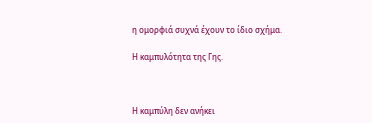η ομορφιά συχνά έχουν το ίδιο σχήμα.

Η καμπυλότητα της Γης.



Η καμπύλη δεν ανήκει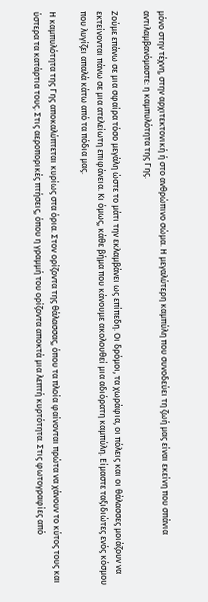μόνο στην τέχνη, στην αρχιτεκτονική ή στο ανθρώπινο σώμα. Η μεγαλύτερη καμπύλη που συνοδεύει τη ζωή μας είναι εκείνη που σπάνια αντιλαμβανόμαστε: η καμπυλότητα της Γης.

Ζούμε επάνω σε μια σφαίρα τόσο μεγάλη ώστε το μάτι την εκλαμβάνει ως επίπεδη. Οι δρόμοι, τα χωράφια, οι πόλεις και οι θάλασσες μοιάζουν να εκτείνονται πάνω σε μια ατελείωτη επιφάνεια. Κι όμως, κάθε βήμα που κάνουμε ακολουθεί μια αδιόρατη καμπύλη. Είμαστε ταξιδιώτες ενός κόσμου που λυγίζει απαλά κάτω από τα πόδια μας.

Η καμπυλότητα της Γης αποκαλύπτεται κυρίως στα όρια. Στον ορίζοντα της θάλασσας, όπου τα πλοία φαίνονται πρώτα να χάνουν το κύτος τους και ύστερα τα κατάρτια τους. Στις αεροπορικές πτήσεις, όπου η γραμμή του ορίζοντα αποκτά μια λεπτή κυρτότητα. Στις φωτογραφίες από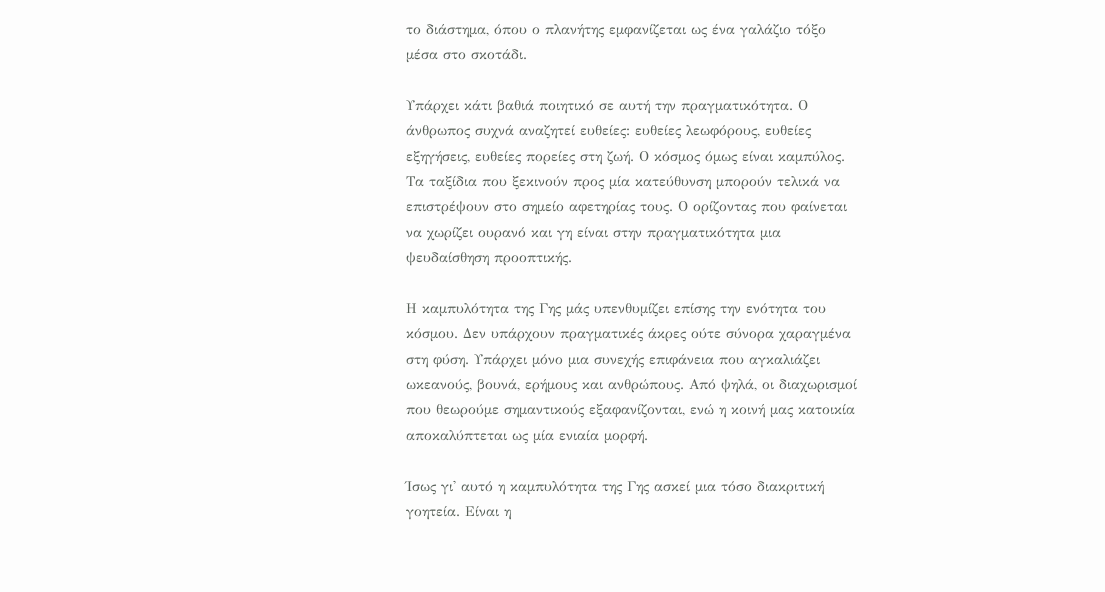το διάστημα, όπου ο πλανήτης εμφανίζεται ως ένα γαλάζιο τόξο μέσα στο σκοτάδι.

Υπάρχει κάτι βαθιά ποιητικό σε αυτή την πραγματικότητα. Ο άνθρωπος συχνά αναζητεί ευθείες: ευθείες λεωφόρους, ευθείες εξηγήσεις, ευθείες πορείες στη ζωή. Ο κόσμος όμως είναι καμπύλος. Τα ταξίδια που ξεκινούν προς μία κατεύθυνση μπορούν τελικά να επιστρέψουν στο σημείο αφετηρίας τους. Ο ορίζοντας που φαίνεται να χωρίζει ουρανό και γη είναι στην πραγματικότητα μια ψευδαίσθηση προοπτικής.

Η καμπυλότητα της Γης μάς υπενθυμίζει επίσης την ενότητα του κόσμου. Δεν υπάρχουν πραγματικές άκρες ούτε σύνορα χαραγμένα στη φύση. Υπάρχει μόνο μια συνεχής επιφάνεια που αγκαλιάζει ωκεανούς, βουνά, ερήμους και ανθρώπους. Από ψηλά, οι διαχωρισμοί που θεωρούμε σημαντικούς εξαφανίζονται, ενώ η κοινή μας κατοικία αποκαλύπτεται ως μία ενιαία μορφή.

Ίσως γι' αυτό η καμπυλότητα της Γης ασκεί μια τόσο διακριτική γοητεία. Είναι η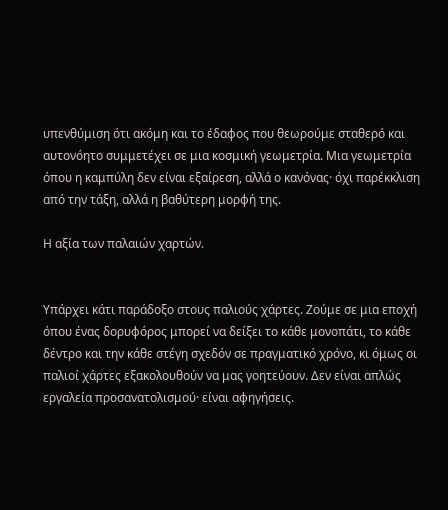υπενθύμιση ότι ακόμη και το έδαφος που θεωρούμε σταθερό και αυτονόητο συμμετέχει σε μια κοσμική γεωμετρία. Μια γεωμετρία όπου η καμπύλη δεν είναι εξαίρεση, αλλά ο κανόνας· όχι παρέκκλιση από την τάξη, αλλά η βαθύτερη μορφή της.

Η αξία των παλαιών χαρτών.


Υπάρχει κάτι παράδοξο στους παλιούς χάρτες. Ζούμε σε μια εποχή όπου ένας δορυφόρος μπορεί να δείξει το κάθε μονοπάτι, το κάθε δέντρο και την κάθε στέγη σχεδόν σε πραγματικό χρόνο, κι όμως οι παλιοί χάρτες εξακολουθούν να μας γοητεύουν. Δεν είναι απλώς εργαλεία προσανατολισμού· είναι αφηγήσεις.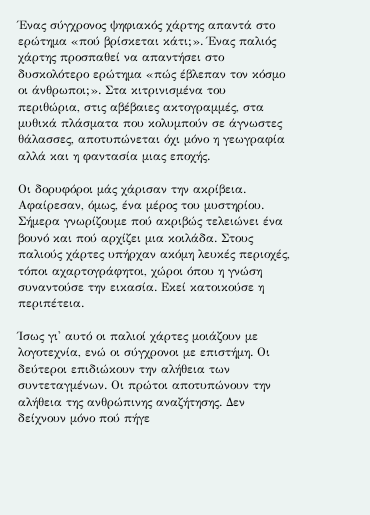Ένας σύγχρονος ψηφιακός χάρτης απαντά στο ερώτημα «πού βρίσκεται κάτι;». Ένας παλιός χάρτης προσπαθεί να απαντήσει στο δυσκολότερο ερώτημα «πώς έβλεπαν τον κόσμο οι άνθρωποι;». Στα κιτρινισμένα του περιθώρια, στις αβέβαιες ακτογραμμές, στα μυθικά πλάσματα που κολυμπούν σε άγνωστες θάλασσες, αποτυπώνεται όχι μόνο η γεωγραφία αλλά και η φαντασία μιας εποχής.

Οι δορυφόροι μάς χάρισαν την ακρίβεια. Αφαίρεσαν, όμως, ένα μέρος του μυστηρίου. Σήμερα γνωρίζουμε πού ακριβώς τελειώνει ένα βουνό και πού αρχίζει μια κοιλάδα. Στους παλιούς χάρτες υπήρχαν ακόμη λευκές περιοχές, τόποι αχαρτογράφητοι, χώροι όπου η γνώση συναντούσε την εικασία. Εκεί κατοικούσε η περιπέτεια.

Ίσως γι' αυτό οι παλιοί χάρτες μοιάζουν με λογοτεχνία, ενώ οι σύγχρονοι με επιστήμη. Οι δεύτεροι επιδιώκουν την αλήθεια των συντεταγμένων. Οι πρώτοι αποτυπώνουν την αλήθεια της ανθρώπινης αναζήτησης. Δεν δείχνουν μόνο πού πήγε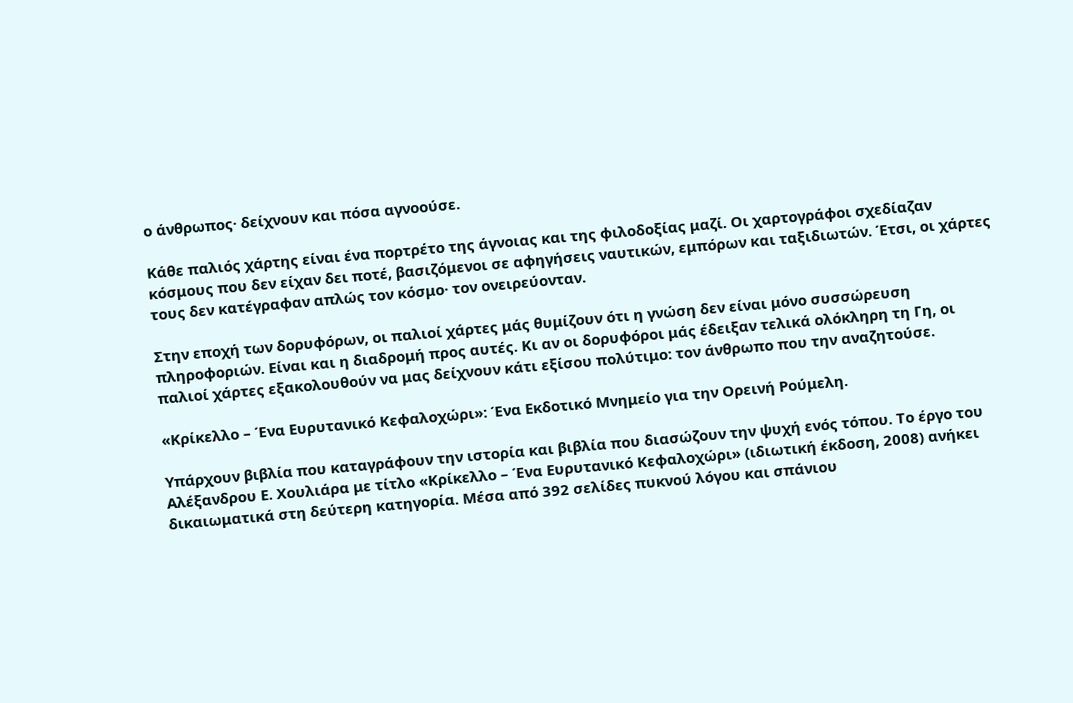ο άνθρωπος· δείχνουν και πόσα αγνοούσε.

Κάθε παλιός χάρτης είναι ένα πορτρέτο της άγνοιας και της φιλοδοξίας μαζί. Οι χαρτογράφοι σχεδίαζαν κόσμους που δεν είχαν δει ποτέ, βασιζόμενοι σε αφηγήσεις ναυτικών, εμπόρων και ταξιδιωτών. Έτσι, οι χάρτες τους δεν κατέγραφαν απλώς τον κόσμο· τον ονειρεύονταν.

Στην εποχή των δορυφόρων, οι παλιοί χάρτες μάς θυμίζουν ότι η γνώση δεν είναι μόνο συσσώρευση πληροφοριών. Είναι και η διαδρομή προς αυτές. Κι αν οι δορυφόροι μάς έδειξαν τελικά ολόκληρη τη Γη, οι παλιοί χάρτες εξακολουθούν να μας δείχνουν κάτι εξίσου πολύτιμο: τον άνθρωπο που την αναζητούσε.

«Κρίκελλο – Ένα Ευρυτανικό Κεφαλοχώρι»: Ένα Εκδοτικό Μνημείο για την Ορεινή Ρούμελη.

Υπάρχουν βιβλία που καταγράφουν την ιστορία και βιβλία που διασώζουν την ψυχή ενός τόπου. Το έργο του Αλέξανδρου Ε. Χουλιάρα με τίτλο «Κρίκελλο – Ένα Ευρυτανικό Κεφαλοχώρι» (ιδιωτική έκδοση, 2008) ανήκει δικαιωματικά στη δεύτερη κατηγορία. Μέσα από 392 σελίδες πυκνού λόγου και σπάνιου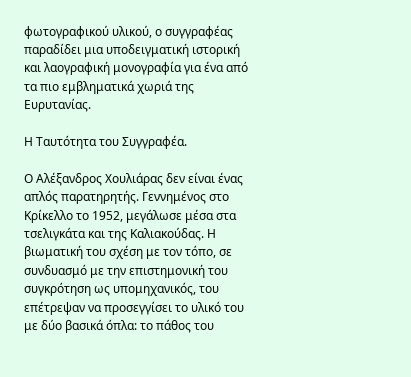φωτογραφικού υλικού, ο συγγραφέας παραδίδει μια υποδειγματική ιστορική και λαογραφική μονογραφία για ένα από τα πιο εμβληματικά χωριά της Ευρυτανίας.

Η Ταυτότητα του Συγγραφέα.

Ο Αλέξανδρος Χουλιάρας δεν είναι ένας απλός παρατηρητής. Γεννημένος στο Κρίκελλο το 1952, μεγάλωσε μέσα στα τσελιγκάτα και της Καλιακούδας. Η βιωματική του σχέση με τον τόπο, σε συνδυασμό με την επιστημονική του συγκρότηση ως υπομηχανικός, του επέτρεψαν να προσεγγίσει το υλικό του με δύο βασικά όπλα: το πάθος του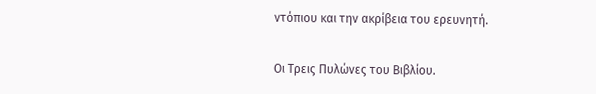ντόπιου και την ακρίβεια του ερευνητή.

Οι Τρεις Πυλώνες του Βιβλίου.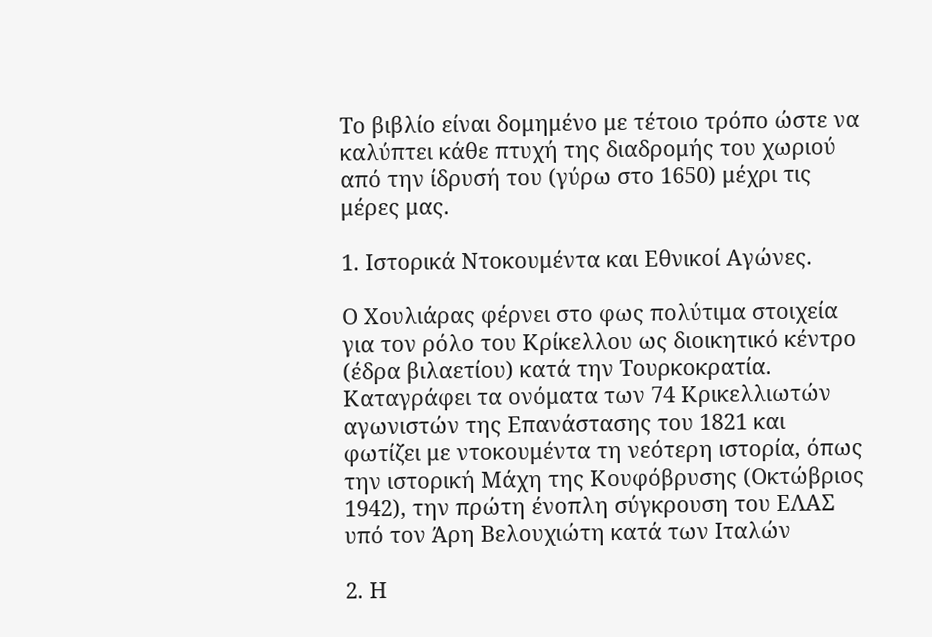Το βιβλίο είναι δομημένο με τέτοιο τρόπο ώστε να καλύπτει κάθε πτυχή της διαδρομής του χωριού από την ίδρυσή του (γύρω στο 1650) μέχρι τις μέρες μας.

1. Ιστορικά Ντοκουμέντα και Εθνικοί Αγώνες.

Ο Χουλιάρας φέρνει στο φως πολύτιμα στοιχεία για τον ρόλο του Κρίκελλου ως διοικητικό κέντρο (έδρα βιλαετίου) κατά την Τουρκοκρατία. Καταγράφει τα ονόματα των 74 Κρικελλιωτών αγωνιστών της Επανάστασης του 1821 και φωτίζει με ντοκουμέντα τη νεότερη ιστορία, όπως την ιστορική Μάχη της Κουφόβρυσης (Οκτώβριος 1942), την πρώτη ένοπλη σύγκρουση του ΕΛΑΣ υπό τον Άρη Βελουχιώτη κατά των Ιταλών

2. Η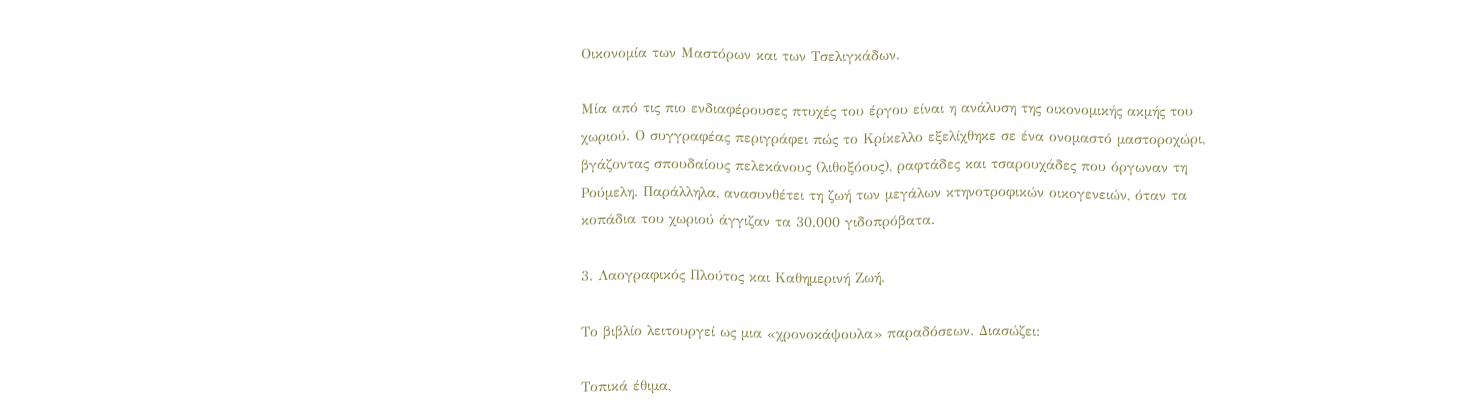Οικονομία των Μαστόρων και των Τσελιγκάδων.

Μία από τις πιο ενδιαφέρουσες πτυχές του έργου είναι η ανάλυση της οικονομικής ακμής του χωριού. Ο συγγραφέας περιγράφει πώς το Κρίκελλο εξελίχθηκε σε ένα ονομαστό μαστοροχώρι, βγάζοντας σπουδαίους πελεκάνους (λιθοξόους), ραφτάδες και τσαρουχάδες που όργωναν τη Ρούμελη. Παράλληλα, ανασυνθέτει τη ζωή των μεγάλων κτηνοτροφικών οικογενειών, όταν τα κοπάδια του χωριού άγγιζαν τα 30.000 γιδοπρόβατα.

3. Λαογραφικός Πλούτος και Καθημερινή Ζωή.

Το βιβλίο λειτουργεί ως μια «χρονοκάψουλα» παραδόσεων. Διασώζει:

Τοπικά έθιμα,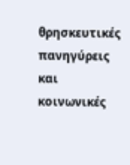θρησκευτικές πανηγύρεις και κοινωνικές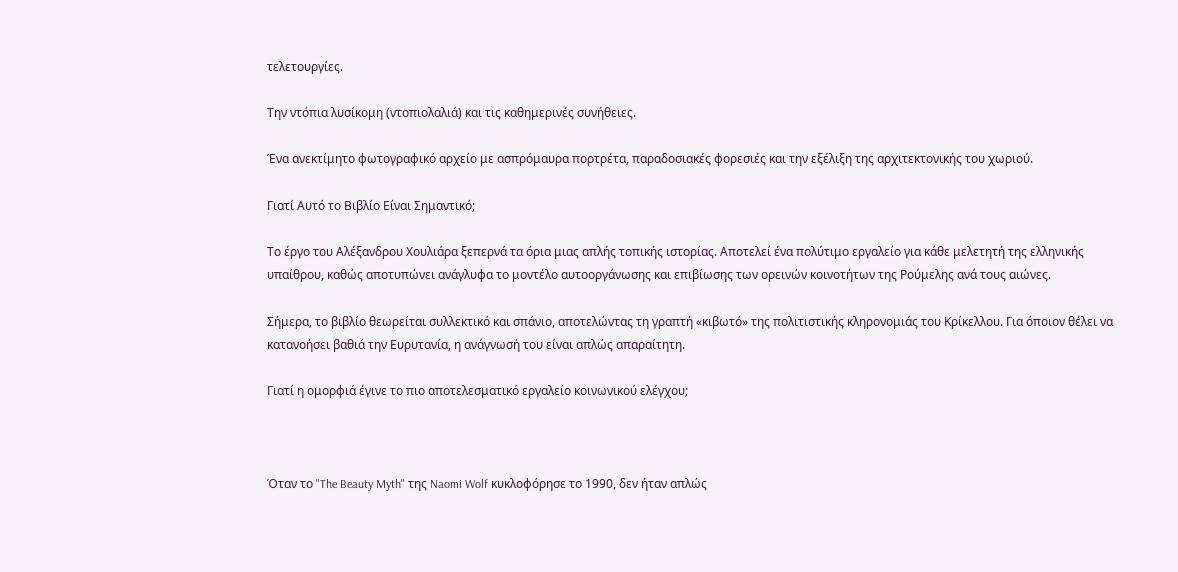τελετουργίες.

Την ντόπια λυσίκομη (ντοπιολαλιά) και τις καθημερινές συνήθειες.

Ένα ανεκτίμητο φωτογραφικό αρχείο με ασπρόμαυρα πορτρέτα, παραδοσιακές φορεσιές και την εξέλιξη της αρχιτεκτονικής του χωριού.

Γιατί Αυτό το Βιβλίο Είναι Σημαντικό;

Το έργο του Αλέξανδρου Χουλιάρα ξεπερνά τα όρια μιας απλής τοπικής ιστορίας. Αποτελεί ένα πολύτιμο εργαλείο για κάθε μελετητή της ελληνικής υπαίθρου, καθώς αποτυπώνει ανάγλυφα το μοντέλο αυτοοργάνωσης και επιβίωσης των ορεινών κοινοτήτων της Ρούμελης ανά τους αιώνες.

Σήμερα, το βιβλίο θεωρείται συλλεκτικό και σπάνιο, αποτελώντας τη γραπτή «κιβωτό» της πολιτιστικής κληρονομιάς του Κρίκελλου. Για όποιον θέλει να κατανοήσει βαθιά την Ευρυτανία, η ανάγνωσή του είναι απλώς απαραίτητη.

Γιατί η ομορφιά έγινε το πιο αποτελεσματικό εργαλείο κοινωνικού ελέγχου;



Όταν το "The Beauty Myth" της Naomi Wolf κυκλοφόρησε το 1990, δεν ήταν απλώς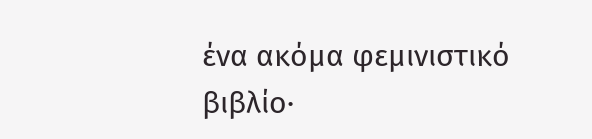ένα ακόμα φεμινιστικό βιβλίο·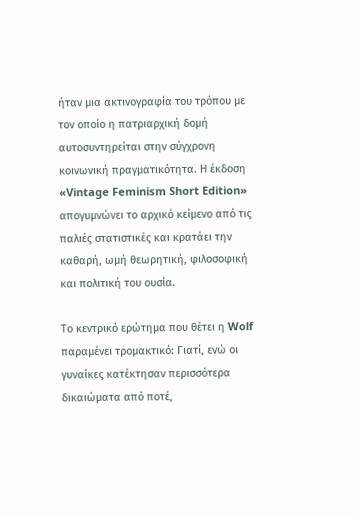ήταν μια ακτινογραφία του τρόπου με τον οποίο η πατριαρχική δομή αυτοσυντηρείται στην σύγχρονη κοινωνική πραγματικότητα. Η έκδοση «Vintage Feminism Short Edition» απογυμνώνει το αρχικό κείμενο από τις παλιές στατιστικές και κρατάει την καθαρή, ωμή θεωρητική, φιλοσοφική και πολιτική του ουσία.

Το κεντρικό ερώτημα που θέτει η Wolf παραμένει τρομακτικό: Γιατί, ενώ οι γυναίκες κατέκτησαν περισσότερα δικαιώματα από ποτέ,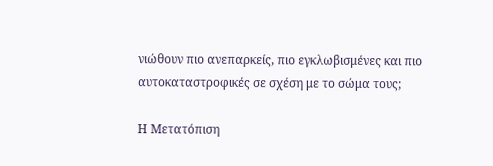νιώθουν πιο ανεπαρκείς, πιο εγκλωβισμένες και πιο αυτοκαταστροφικές σε σχέση με το σώμα τους;

Η Μετατόπιση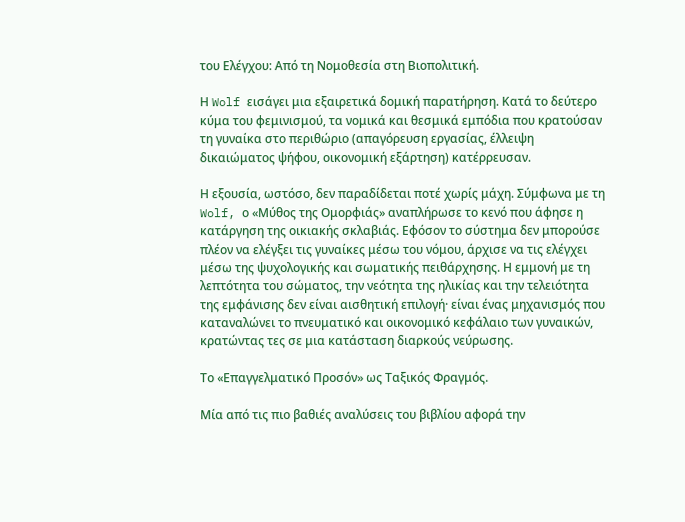του Ελέγχου: Από τη Νομοθεσία στη Βιοπολιτική.

Η Wolf εισάγει μια εξαιρετικά δομική παρατήρηση. Κατά το δεύτερο κύμα του φεμινισμού, τα νομικά και θεσμικά εμπόδια που κρατούσαν τη γυναίκα στο περιθώριο (απαγόρευση εργασίας, έλλειψη δικαιώματος ψήφου, οικονομική εξάρτηση) κατέρρευσαν.

Η εξουσία, ωστόσο, δεν παραδίδεται ποτέ χωρίς μάχη. Σύμφωνα με τη Wolf, ο «Μύθος της Ομορφιάς» αναπλήρωσε το κενό που άφησε η κατάργηση της οικιακής σκλαβιάς. Εφόσον το σύστημα δεν μπορούσε πλέον να ελέγξει τις γυναίκες μέσω του νόμου, άρχισε να τις ελέγχει μέσω της ψυχολογικής και σωματικής πειθάρχησης. Η εμμονή με τη λεπτότητα του σώματος, την νεότητα της ηλικίας και την τελειότητα της εμφάνισης δεν είναι αισθητική επιλογή· είναι ένας μηχανισμός που καταναλώνει το πνευματικό και οικονομικό κεφάλαιο των γυναικών, κρατώντας τες σε μια κατάσταση διαρκούς νεύρωσης.

Το «Επαγγελματικό Προσόν» ως Ταξικός Φραγμός.

Μία από τις πιο βαθιές αναλύσεις του βιβλίου αφορά την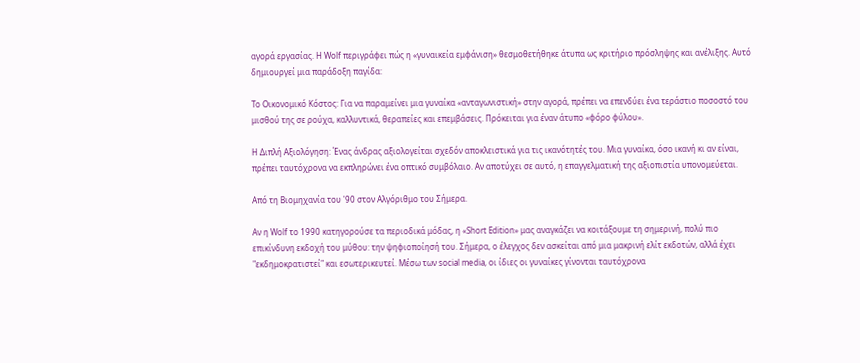αγορά εργασίας. Η Wolf περιγράφει πώς η «γυναικεία εμφάνιση» θεσμοθετήθηκε άτυπα ως κριτήριο πρόσληψης και ανέλιξης. Αυτό δημιουργεί μια παράδοξη παγίδα:

Το Οικονομικό Κόστος: Για να παραμείνει μια γυναίκα «ανταγωνιστική» στην αγορά, πρέπει να επενδύει ένα τεράστιο ποσοστό του μισθού της σε ρούχα, καλλυντικά, θεραπείες και επεμβάσεις. Πρόκειται για έναν άτυπο «φόρο φύλου».

Η Διπλή Αξιολόγηση: Ένας άνδρας αξιολογείται σχεδόν αποκλειστικά για τις ικανότητές του. Μια γυναίκα, όσο ικανή κι αν είναι, πρέπει ταυτόχρονα να εκπληρώνει ένα οπτικό συμβόλαιο. Αν αποτύχει σε αυτό, η επαγγελματική της αξιοπιστία υπονομεύεται.

Από τη Βιομηχανία του '90 στον Αλγόριθμο του Σήμερα.

Αν η Wolf το 1990 κατηγορούσε τα περιοδικά μόδας, η «Short Edition» μας αναγκάζει να κοιτάξουμε τη σημερινή, πολύ πιο επικίνδυνη εκδοχή του μύθου: την ψηφιοποίησή του. Σήμερα, ο έλεγχος δεν ασκείται από μια μακρινή ελίτ εκδοτών, αλλά έχει "εκδημοκρατιστεί" και εσωτερικευτεί. Μέσω των social media, οι ίδιες οι γυναίκες γίνονται ταυτόχρονα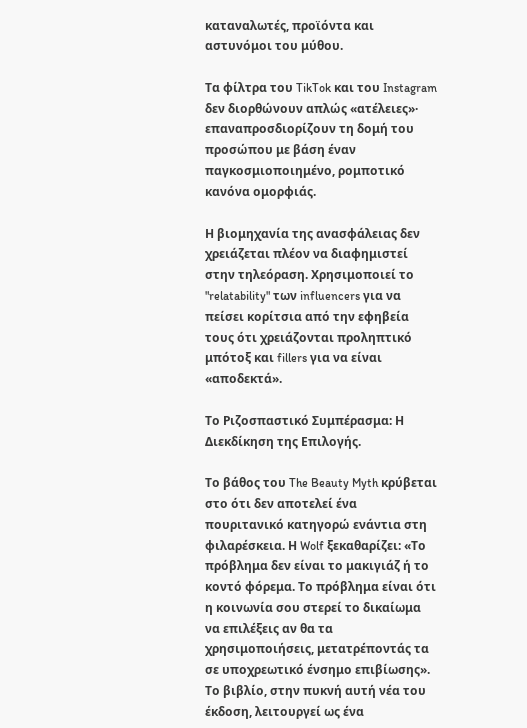καταναλωτές, προϊόντα και αστυνόμοι του μύθου.

Τα φίλτρα του TikTok και του Instagram δεν διορθώνουν απλώς «ατέλειες»· επαναπροσδιορίζουν τη δομή του προσώπου με βάση έναν παγκοσμιοποιημένο, ρομποτικό κανόνα ομορφιάς.

Η βιομηχανία της ανασφάλειας δεν χρειάζεται πλέον να διαφημιστεί στην τηλεόραση. Χρησιμοποιεί το "relatability" των influencers για να πείσει κορίτσια από την εφηβεία τους ότι χρειάζονται προληπτικό μπότοξ και fillers για να είναι «αποδεκτά».

Το Ριζοσπαστικό Συμπέρασμα: Η Διεκδίκηση της Επιλογής.

Το βάθος του The Beauty Myth κρύβεται στο ότι δεν αποτελεί ένα πουριτανικό κατηγορώ ενάντια στη φιλαρέσκεια. Η Wolf ξεκαθαρίζει: «Το πρόβλημα δεν είναι το μακιγιάζ ή το κοντό φόρεμα. Το πρόβλημα είναι ότι η κοινωνία σου στερεί το δικαίωμα να επιλέξεις αν θα τα χρησιμοποιήσεις, μετατρέποντάς τα σε υποχρεωτικό ένσημο επιβίωσης». Το βιβλίο, στην πυκνή αυτή νέα του έκδοση, λειτουργεί ως ένα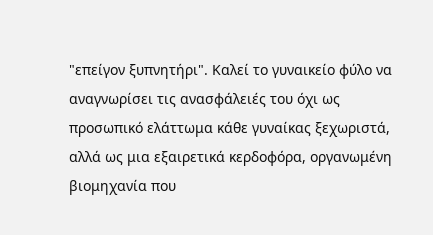"επείγον ξυπνητήρι". Καλεί το γυναικείο φύλο να αναγνωρίσει τις ανασφάλειές του όχι ως προσωπικό ελάττωμα κάθε γυναίκας ξεχωριστά, αλλά ως μια εξαιρετικά κερδοφόρα, οργανωμένη βιομηχανία που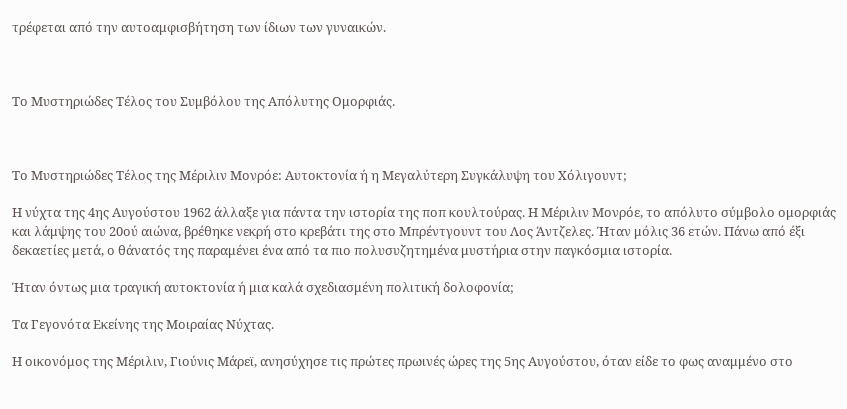τρέφεται από την αυτοαμφισβήτηση των ίδιων των γυναικών.



Το Μυστηριώδες Τέλος του Συμβόλου της Απόλυτης Ομορφιάς.



Το Μυστηριώδες Τέλος της Μέριλιν Μονρόε: Αυτοκτονία ή η Μεγαλύτερη Συγκάλυψη του Χόλιγουντ;

Η νύχτα της 4ης Αυγούστου 1962 άλλαξε για πάντα την ιστορία της ποπ κουλτούρας. Η Μέριλιν Μονρόε, το απόλυτο σύμβολο ομορφιάς και λάμψης του 20ού αιώνα, βρέθηκε νεκρή στο κρεβάτι της στο Μπρέντγουντ του Λος Άντζελες. Ήταν μόλις 36 ετών. Πάνω από έξι δεκαετίες μετά, ο θάνατός της παραμένει ένα από τα πιο πολυσυζητημένα μυστήρια στην παγκόσμια ιστορία.

Ήταν όντως μια τραγική αυτοκτονία ή μια καλά σχεδιασμένη πολιτική δολοφονία;

Τα Γεγονότα Εκείνης της Μοιραίας Νύχτας.

Η οικονόμος της Μέριλιν, Γιούνις Μάρεϊ, ανησύχησε τις πρώτες πρωινές ώρες της 5ης Αυγούστου, όταν είδε το φως αναμμένο στο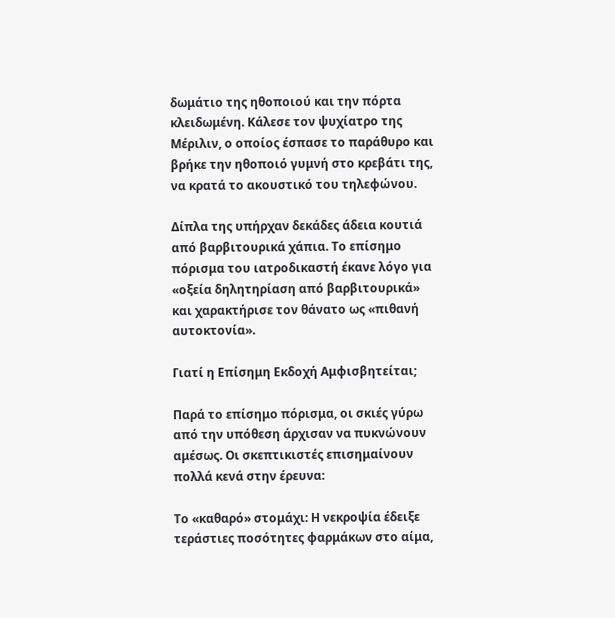δωμάτιο της ηθοποιού και την πόρτα κλειδωμένη. Κάλεσε τον ψυχίατρο της Μέριλιν, ο οποίος έσπασε το παράθυρο και βρήκε την ηθοποιό γυμνή στο κρεβάτι της, να κρατά το ακουστικό του τηλεφώνου.

Δίπλα της υπήρχαν δεκάδες άδεια κουτιά από βαρβιτουρικά χάπια. Το επίσημο πόρισμα του ιατροδικαστή έκανε λόγο για «οξεία δηλητηρίαση από βαρβιτουρικά» και χαρακτήρισε τον θάνατο ως «πιθανή αυτοκτονία».

Γιατί η Επίσημη Εκδοχή Αμφισβητείται;

Παρά το επίσημο πόρισμα, οι σκιές γύρω από την υπόθεση άρχισαν να πυκνώνουν αμέσως. Οι σκεπτικιστές επισημαίνουν πολλά κενά στην έρευνα:

Το «καθαρό» στομάχι: Η νεκροψία έδειξε τεράστιες ποσότητες φαρμάκων στο αίμα,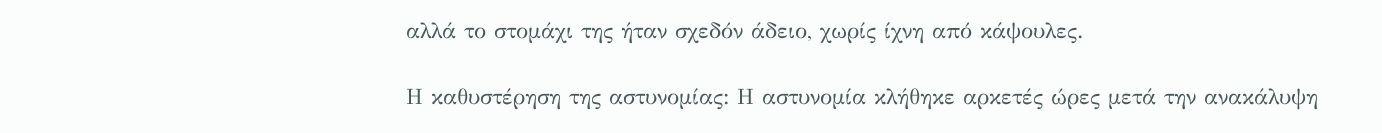αλλά το στομάχι της ήταν σχεδόν άδειο, χωρίς ίχνη από κάψουλες.

Η καθυστέρηση της αστυνομίας: Η αστυνομία κλήθηκε αρκετές ώρες μετά την ανακάλυψη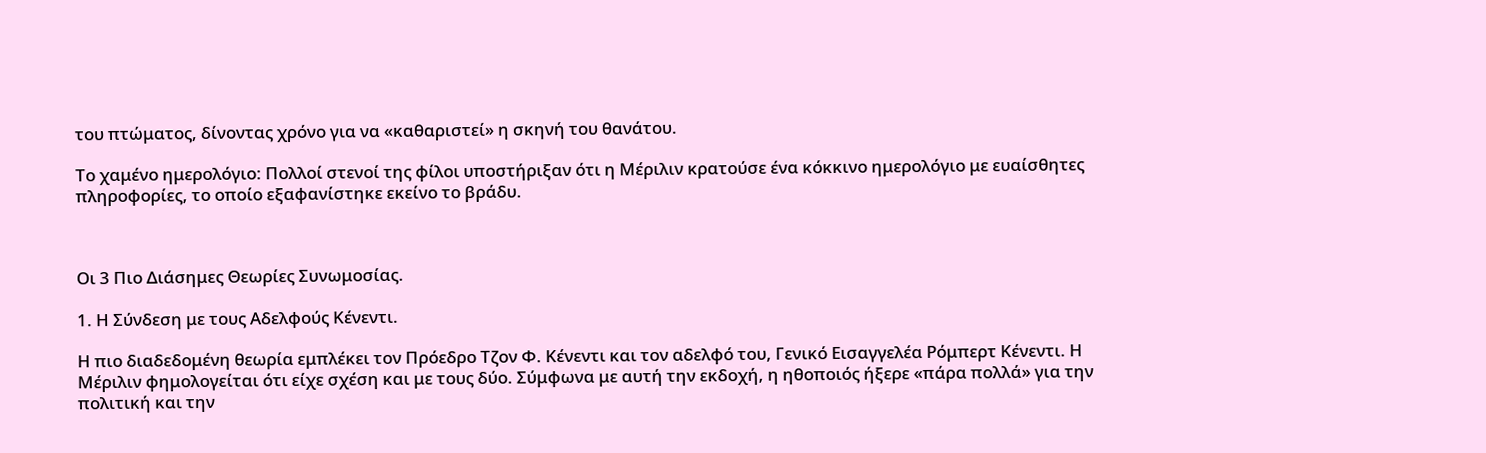του πτώματος, δίνοντας χρόνο για να «καθαριστεί» η σκηνή του θανάτου.

Το χαμένο ημερολόγιο: Πολλοί στενοί της φίλοι υποστήριξαν ότι η Μέριλιν κρατούσε ένα κόκκινο ημερολόγιο με ευαίσθητες πληροφορίες, το οποίο εξαφανίστηκε εκείνο το βράδυ.



Οι 3 Πιο Διάσημες Θεωρίες Συνωμοσίας.

1. Η Σύνδεση με τους Αδελφούς Κένεντι.

Η πιο διαδεδομένη θεωρία εμπλέκει τον Πρόεδρο Τζον Φ. Κένεντι και τον αδελφό του, Γενικό Εισαγγελέα Ρόμπερτ Κένεντι. Η Μέριλιν φημολογείται ότι είχε σχέση και με τους δύο. Σύμφωνα με αυτή την εκδοχή, η ηθοποιός ήξερε «πάρα πολλά» για την πολιτική και την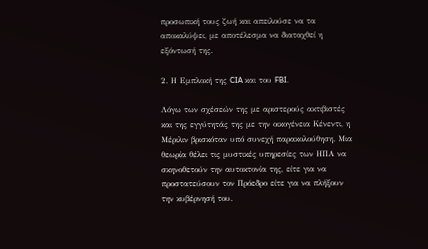προσωπική τους ζωή και απειλούσε να τα αποκαλύψει, με αποτέλεσμα να διαταχθεί η εξόντωσή της.

2. Η Εμπλοκή της CIA και του FBI.

Λόγω των σχέσεών της με αριστερούς ακτιβιστές και της εγγύτητάς της με την οικογένεια Κένεντι, η Μέριλιν βρισκόταν υπό συνεχή παρακολούθηση. Μια θεωρία θέλει τις μυστικές υπηρεσίες των ΗΠΑ να σκηνοθετούν την αυτοκτονία της, είτε για να προστατεύσουν τον Πρόεδρο είτε για να πλήξουν την κυβέρνησή του.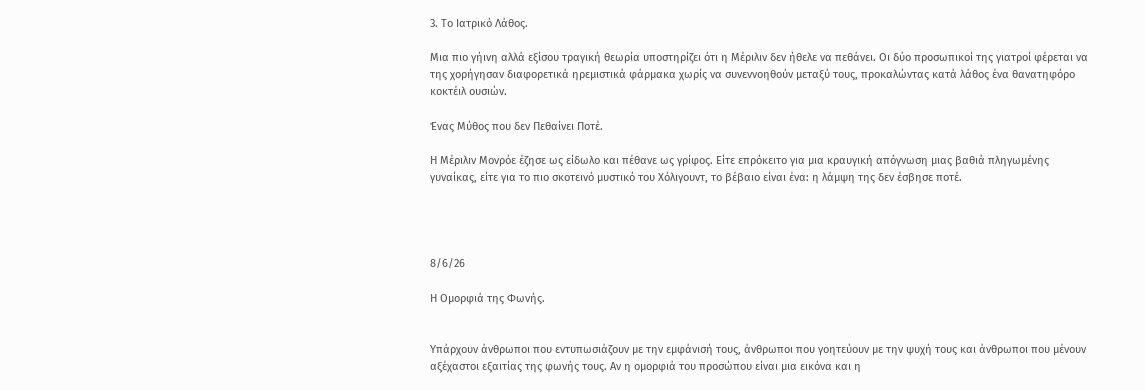3. Το Ιατρικό Λάθος.

Μια πιο γήινη αλλά εξίσου τραγική θεωρία υποστηρίζει ότι η Μέριλιν δεν ήθελε να πεθάνει. Οι δύο προσωπικοί της γιατροί φέρεται να της χορήγησαν διαφορετικά ηρεμιστικά φάρμακα χωρίς να συνεννοηθούν μεταξύ τους, προκαλώντας κατά λάθος ένα θανατηφόρο κοκτέιλ ουσιών.

Ένας Μύθος που δεν Πεθαίνει Ποτέ.

Η Μέριλιν Μονρόε έζησε ως είδωλο και πέθανε ως γρίφος. Είτε επρόκειτο για μια κραυγική απόγνωση μιας βαθιά πληγωμένης γυναίκας, είτε για το πιο σκοτεινό μυστικό του Χόλιγουντ, το βέβαιο είναι ένα: η λάμψη της δεν έσβησε ποτέ.




8/6/26

Η Ομορφιά της Φωνής.


Υπάρχουν άνθρωποι που εντυπωσιάζουν με την εμφάνισή τους, άνθρωποι που γοητεύουν με την ψυχή τους και άνθρωποι που μένουν αξέχαστοι εξαιτίας της φωνής τους. Αν η ομορφιά του προσώπου είναι μια εικόνα και η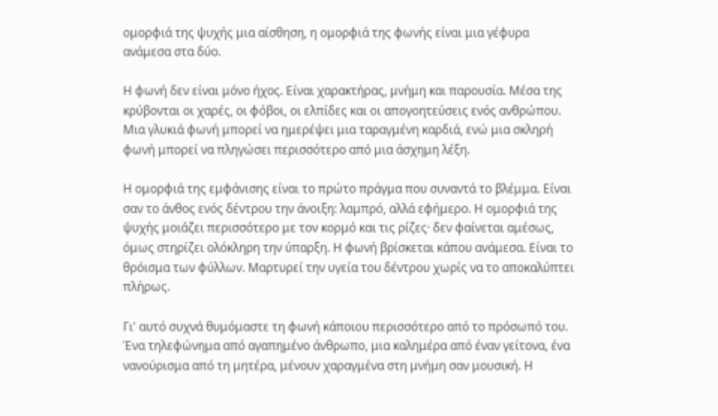ομορφιά της ψυχής μια αίσθηση, η ομορφιά της φωνής είναι μια γέφυρα ανάμεσα στα δύο.

Η φωνή δεν είναι μόνο ήχος. Είναι χαρακτήρας, μνήμη και παρουσία. Μέσα της κρύβονται οι χαρές, οι φόβοι, οι ελπίδες και οι απογοητεύσεις ενός ανθρώπου. Μια γλυκιά φωνή μπορεί να ημερέψει μια ταραγμένη καρδιά, ενώ μια σκληρή φωνή μπορεί να πληγώσει περισσότερο από μια άσχημη λέξη.

Η ομορφιά της εμφάνισης είναι το πρώτο πράγμα που συναντά το βλέμμα. Είναι σαν το άνθος ενός δέντρου την άνοιξη: λαμπρό, αλλά εφήμερο. Η ομορφιά της ψυχής μοιάζει περισσότερο με τον κορμό και τις ρίζες· δεν φαίνεται αμέσως, όμως στηρίζει ολόκληρη την ύπαρξη. Η φωνή βρίσκεται κάπου ανάμεσα. Είναι το θρόισμα των φύλλων. Μαρτυρεί την υγεία του δέντρου χωρίς να το αποκαλύπτει πλήρως.

Γι' αυτό συχνά θυμόμαστε τη φωνή κάποιου περισσότερο από το πρόσωπό του. Ένα τηλεφώνημα από αγαπημένο άνθρωπο, μια καλημέρα από έναν γείτονα, ένα νανούρισμα από τη μητέρα, μένουν χαραγμένα στη μνήμη σαν μουσική. Η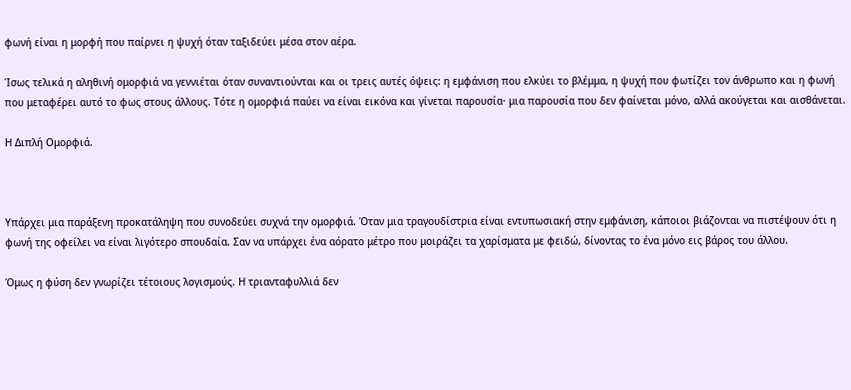φωνή είναι η μορφή που παίρνει η ψυχή όταν ταξιδεύει μέσα στον αέρα.

Ίσως τελικά η αληθινή ομορφιά να γεννιέται όταν συναντιούνται και οι τρεις αυτές όψεις: η εμφάνιση που ελκύει το βλέμμα, η ψυχή που φωτίζει τον άνθρωπο και η φωνή που μεταφέρει αυτό το φως στους άλλους. Τότε η ομορφιά παύει να είναι εικόνα και γίνεται παρουσία· μια παρουσία που δεν φαίνεται μόνο, αλλά ακούγεται και αισθάνεται.

Η Διπλή Ομορφιά.



Υπάρχει μια παράξενη προκατάληψη που συνοδεύει συχνά την ομορφιά. Όταν μια τραγουδίστρια είναι εντυπωσιακή στην εμφάνιση, κάποιοι βιάζονται να πιστέψουν ότι η φωνή της οφείλει να είναι λιγότερο σπουδαία. Σαν να υπάρχει ένα αόρατο μέτρο που μοιράζει τα χαρίσματα με φειδώ, δίνοντας το ένα μόνο εις βάρος του άλλου.

Όμως η φύση δεν γνωρίζει τέτοιους λογισμούς. Η τριανταφυλλιά δεν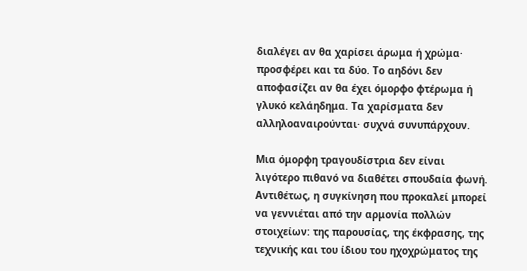διαλέγει αν θα χαρίσει άρωμα ή χρώμα· προσφέρει και τα δύο. Το αηδόνι δεν αποφασίζει αν θα έχει όμορφο φτέρωμα ή γλυκό κελάηδημα. Τα χαρίσματα δεν αλληλοαναιρούνται· συχνά συνυπάρχουν.

Μια όμορφη τραγουδίστρια δεν είναι λιγότερο πιθανό να διαθέτει σπουδαία φωνή. Αντιθέτως, η συγκίνηση που προκαλεί μπορεί να γεννιέται από την αρμονία πολλών στοιχείων: της παρουσίας, της έκφρασης, της τεχνικής και του ίδιου του ηχοχρώματος της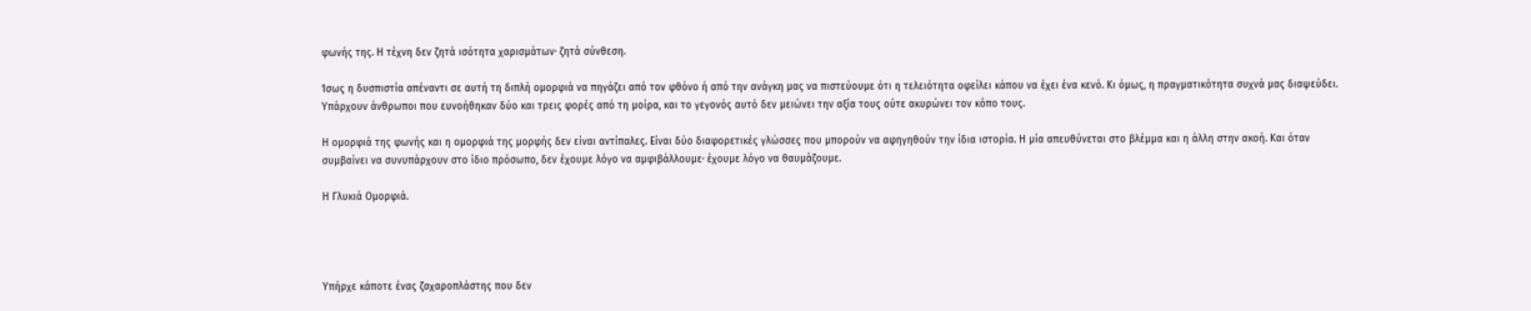φωνής της. Η τέχνη δεν ζητά ισότητα χαρισμάτων· ζητά σύνθεση.

Ίσως η δυσπιστία απέναντι σε αυτή τη διπλή ομορφιά να πηγάζει από τον φθόνο ή από την ανάγκη μας να πιστεύουμε ότι η τελειότητα οφείλει κάπου να έχει ένα κενό. Κι όμως, η πραγματικότητα συχνά μας διαψεύδει. Υπάρχουν άνθρωποι που ευνοήθηκαν δύο και τρεις φορές από τη μοίρα, και το γεγονός αυτό δεν μειώνει την αξία τους ούτε ακυρώνει τον κόπο τους.

Η ομορφιά της φωνής και η ομορφιά της μορφής δεν είναι αντίπαλες. Είναι δύο διαφορετικές γλώσσες που μπορούν να αφηγηθούν την ίδια ιστορία. Η μία απευθύνεται στο βλέμμα και η άλλη στην ακοή. Και όταν συμβαίνει να συνυπάρχουν στο ίδιο πρόσωπο, δεν έχουμε λόγο να αμφιβάλλουμε· έχουμε λόγο να θαυμάζουμε.

Η Γλυκιά Ομορφιά.




Υπήρχε κάποτε ένας ζαχαροπλάστης που δεν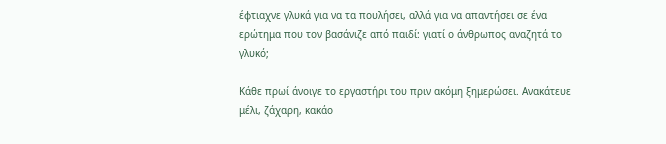έφτιαχνε γλυκά για να τα πουλήσει, αλλά για να απαντήσει σε ένα ερώτημα που τον βασάνιζε από παιδί: γιατί ο άνθρωπος αναζητά το γλυκό;

Κάθε πρωί άνοιγε το εργαστήρι του πριν ακόμη ξημερώσει. Ανακάτευε μέλι, ζάχαρη, κακάο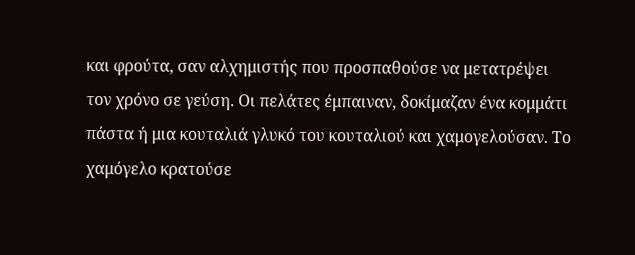και φρούτα, σαν αλχημιστής που προσπαθούσε να μετατρέψει τον χρόνο σε γεύση. Οι πελάτες έμπαιναν, δοκίμαζαν ένα κομμάτι πάστα ή μια κουταλιά γλυκό του κουταλιού και χαμογελούσαν. Το χαμόγελο κρατούσε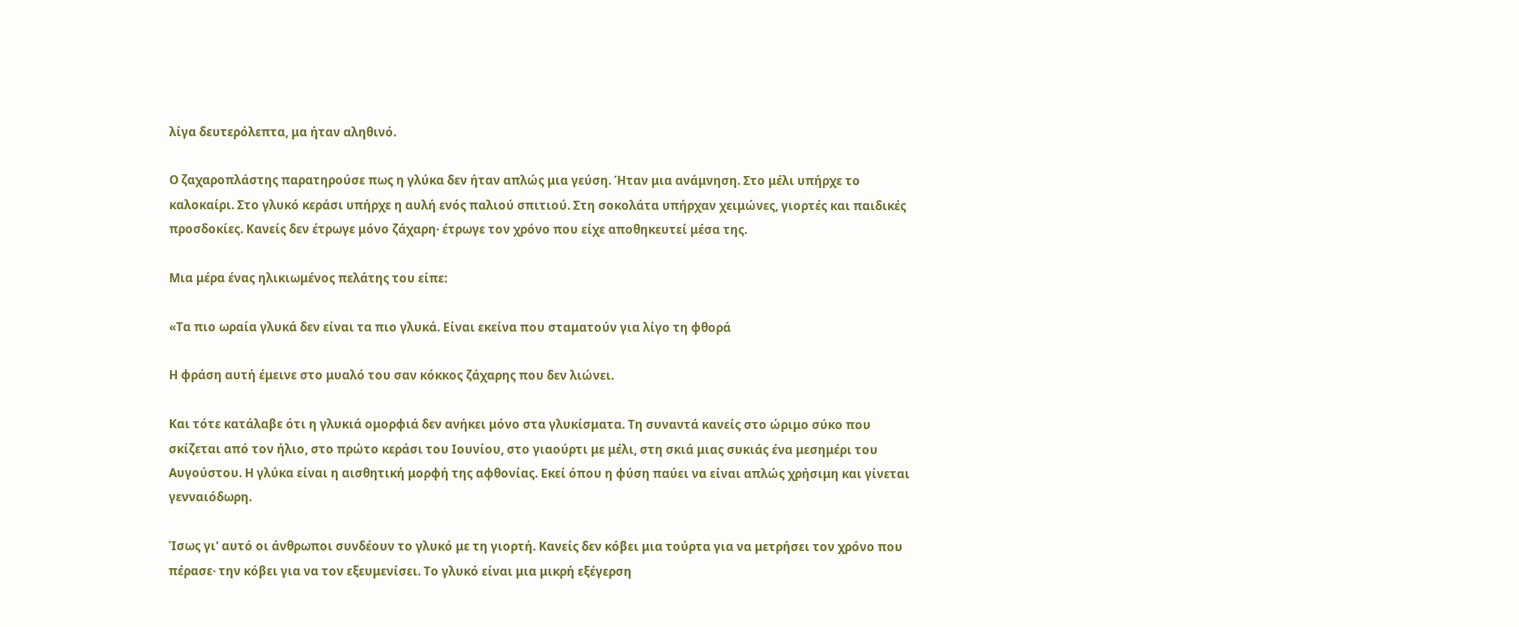λίγα δευτερόλεπτα, μα ήταν αληθινό.

Ο ζαχαροπλάστης παρατηρούσε πως η γλύκα δεν ήταν απλώς μια γεύση. Ήταν μια ανάμνηση. Στο μέλι υπήρχε το καλοκαίρι. Στο γλυκό κεράσι υπήρχε η αυλή ενός παλιού σπιτιού. Στη σοκολάτα υπήρχαν χειμώνες, γιορτές και παιδικές προσδοκίες. Κανείς δεν έτρωγε μόνο ζάχαρη· έτρωγε τον χρόνο που είχε αποθηκευτεί μέσα της.

Μια μέρα ένας ηλικιωμένος πελάτης του είπε:

«Τα πιο ωραία γλυκά δεν είναι τα πιο γλυκά. Είναι εκείνα που σταματούν για λίγο τη φθορά

Η φράση αυτή έμεινε στο μυαλό του σαν κόκκος ζάχαρης που δεν λιώνει.

Και τότε κατάλαβε ότι η γλυκιά ομορφιά δεν ανήκει μόνο στα γλυκίσματα. Τη συναντά κανείς στο ώριμο σύκο που σκίζεται από τον ήλιο, στο πρώτο κεράσι του Ιουνίου, στο γιαούρτι με μέλι, στη σκιά μιας συκιάς ένα μεσημέρι του Αυγούστου. Η γλύκα είναι η αισθητική μορφή της αφθονίας. Εκεί όπου η φύση παύει να είναι απλώς χρήσιμη και γίνεται γενναιόδωρη.

Ίσως γι' αυτό οι άνθρωποι συνδέουν το γλυκό με τη γιορτή. Κανείς δεν κόβει μια τούρτα για να μετρήσει τον χρόνο που πέρασε· την κόβει για να τον εξευμενίσει. Το γλυκό είναι μια μικρή εξέγερση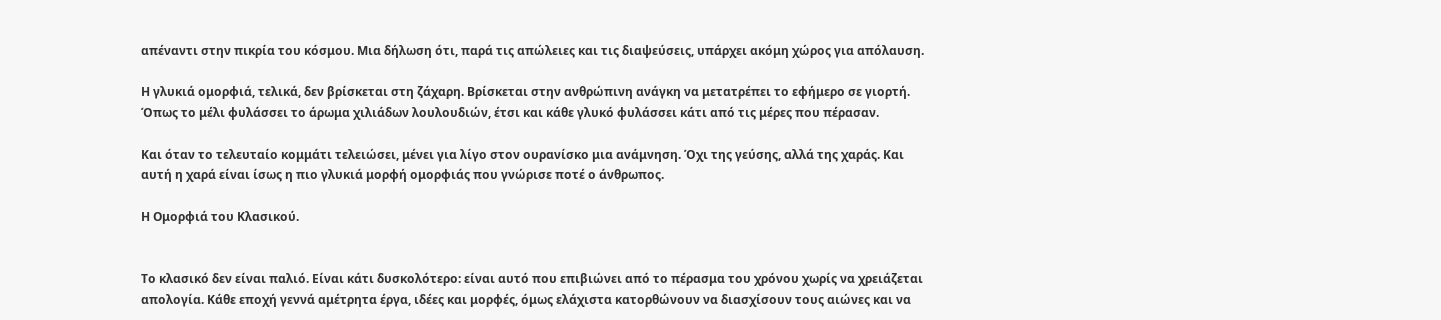απέναντι στην πικρία του κόσμου. Μια δήλωση ότι, παρά τις απώλειες και τις διαψεύσεις, υπάρχει ακόμη χώρος για απόλαυση.

Η γλυκιά ομορφιά, τελικά, δεν βρίσκεται στη ζάχαρη. Βρίσκεται στην ανθρώπινη ανάγκη να μετατρέπει το εφήμερο σε γιορτή. Όπως το μέλι φυλάσσει το άρωμα χιλιάδων λουλουδιών, έτσι και κάθε γλυκό φυλάσσει κάτι από τις μέρες που πέρασαν.

Και όταν το τελευταίο κομμάτι τελειώσει, μένει για λίγο στον ουρανίσκο μια ανάμνηση. Όχι της γεύσης, αλλά της χαράς. Και αυτή η χαρά είναι ίσως η πιο γλυκιά μορφή ομορφιάς που γνώρισε ποτέ ο άνθρωπος.

Η Ομορφιά του Κλασικού.


Το κλασικό δεν είναι παλιό. Είναι κάτι δυσκολότερο: είναι αυτό που επιβιώνει από το πέρασμα του χρόνου χωρίς να χρειάζεται απολογία. Κάθε εποχή γεννά αμέτρητα έργα, ιδέες και μορφές, όμως ελάχιστα κατορθώνουν να διασχίσουν τους αιώνες και να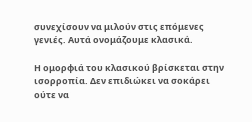συνεχίσουν να μιλούν στις επόμενες γενιές. Αυτά ονομάζουμε κλασικά.

Η ομορφιά του κλασικού βρίσκεται στην ισορροπία. Δεν επιδιώκει να σοκάρει ούτε να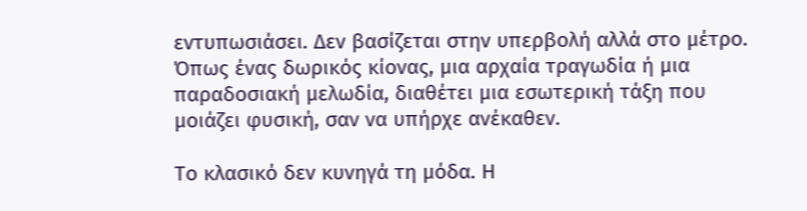εντυπωσιάσει. Δεν βασίζεται στην υπερβολή αλλά στο μέτρο. Όπως ένας δωρικός κίονας, μια αρχαία τραγωδία ή μια παραδοσιακή μελωδία, διαθέτει μια εσωτερική τάξη που μοιάζει φυσική, σαν να υπήρχε ανέκαθεν.

Το κλασικό δεν κυνηγά τη μόδα. Η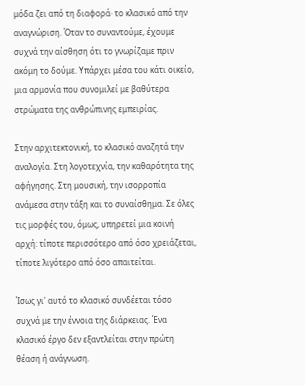μόδα ζει από τη διαφορά· το κλασικό από την αναγνώριση. Όταν το συναντούμε, έχουμε συχνά την αίσθηση ότι το γνωρίζαμε πριν ακόμη το δούμε. Υπάρχει μέσα του κάτι οικείο, μια αρμονία που συνομιλεί με βαθύτερα στρώματα της ανθρώπινης εμπειρίας.

Στην αρχιτεκτονική, το κλασικό αναζητά την αναλογία. Στη λογοτεχνία, την καθαρότητα της αφήγησης. Στη μουσική, την ισορροπία ανάμεσα στην τάξη και το συναίσθημα. Σε όλες τις μορφές του, όμως, υπηρετεί μια κοινή αρχή: τίποτε περισσότερο από όσο χρειάζεται, τίποτε λιγότερο από όσο απαιτείται.

Ίσως γι' αυτό το κλασικό συνδέεται τόσο συχνά με την έννοια της διάρκειας. Ένα κλασικό έργο δεν εξαντλείται στην πρώτη θέαση ή ανάγνωση.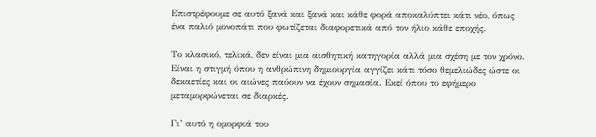Επιστρέφουμε σε αυτό ξανά και ξανά και κάθε φορά αποκαλύπτει κάτι νέο, όπως ένα παλιό μονοπάτι που φωτίζεται διαφορετικά από τον ήλιο κάθε εποχής.

Το κλασικό, τελικά, δεν είναι μια αισθητική κατηγορία αλλά μια σχέση με τον χρόνο. Είναι η στιγμή όπου η ανθρώπινη δημιουργία αγγίζει κάτι τόσο θεμελιώδες ώστε οι δεκαετίες και οι αιώνες παύουν να έχουν σημασία. Εκεί όπου το εφήμερο μεταμορφώνεται σε διαρκές.

Γι’ αυτό η ομορφιά του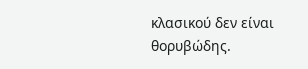κλασικού δεν είναι θορυβώδης.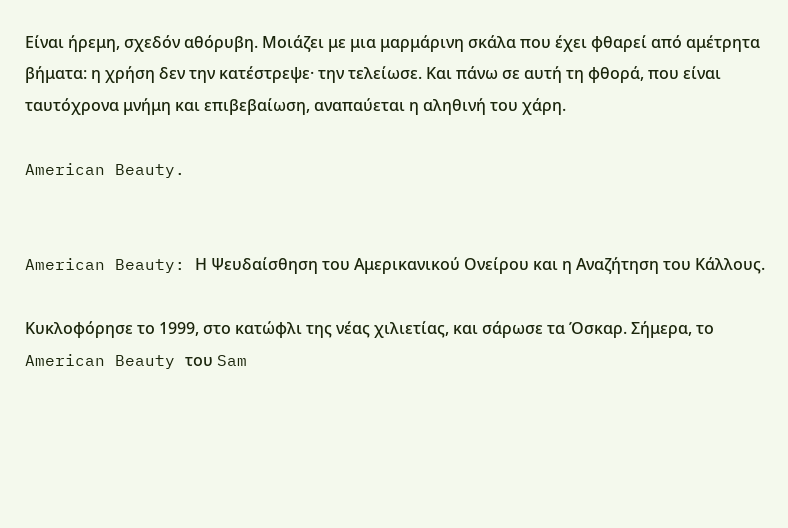Είναι ήρεμη, σχεδόν αθόρυβη. Μοιάζει με μια μαρμάρινη σκάλα που έχει φθαρεί από αμέτρητα βήματα: η χρήση δεν την κατέστρεψε· την τελείωσε. Και πάνω σε αυτή τη φθορά, που είναι ταυτόχρονα μνήμη και επιβεβαίωση, αναπαύεται η αληθινή του χάρη.

American Beauty.


American Beauty: Η Ψευδαίσθηση του Αμερικανικού Ονείρου και η Αναζήτηση του Κάλλους.

Κυκλοφόρησε το 1999, στο κατώφλι της νέας χιλιετίας, και σάρωσε τα Όσκαρ. Σήμερα, το American Beauty του Sam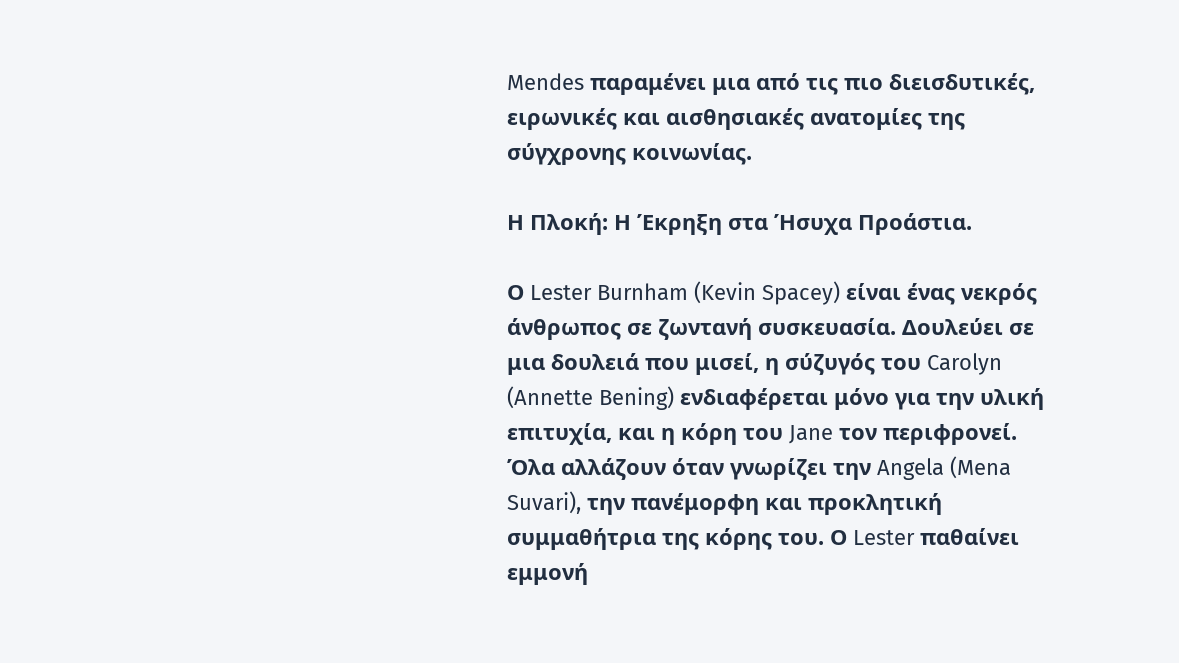Mendes παραμένει μια από τις πιο διεισδυτικές, ειρωνικές και αισθησιακές ανατομίες της σύγχρονης κοινωνίας.

Η Πλοκή: Η Έκρηξη στα Ήσυχα Προάστια.

Ο Lester Burnham (Kevin Spacey) είναι ένας νεκρός άνθρωπος σε ζωντανή συσκευασία. Δουλεύει σε μια δουλειά που μισεί, η σύζυγός του Carolyn (Annette Bening) ενδιαφέρεται μόνο για την υλική επιτυχία, και η κόρη του Jane τον περιφρονεί. Όλα αλλάζουν όταν γνωρίζει την Angela (Mena Suvari), την πανέμορφη και προκλητική συμμαθήτρια της κόρης του. Ο Lester παθαίνει εμμονή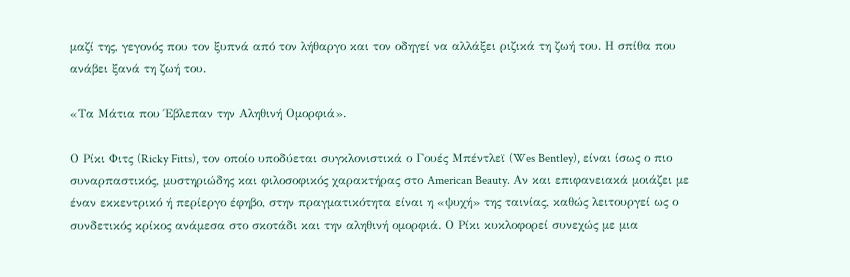μαζί της, γεγονός που τον ξυπνά από τον λήθαργο και τον οδηγεί να αλλάξει ριζικά τη ζωή του. Η σπίθα που ανάβει ξανά τη ζωή του.

«Τα Μάτια που Έβλεπαν την Αληθινή Ομορφιά».

Ο Ρίκι Φιτς (Ricky Fitts), τον οποίο υποδύεται συγκλονιστικά ο Γουές Μπέντλεϊ (Wes Bentley), είναι ίσως ο πιο συναρπαστικός, μυστηριώδης και φιλοσοφικός χαρακτήρας στο American Beauty. Αν και επιφανειακά μοιάζει με έναν εκκεντρικό ή περίεργο έφηβο, στην πραγματικότητα είναι η «ψυχή» της ταινίας, καθώς λειτουργεί ως ο συνδετικός κρίκος ανάμεσα στο σκοτάδι και την αληθινή ομορφιά. Ο Ρίκι κυκλοφορεί συνεχώς με μια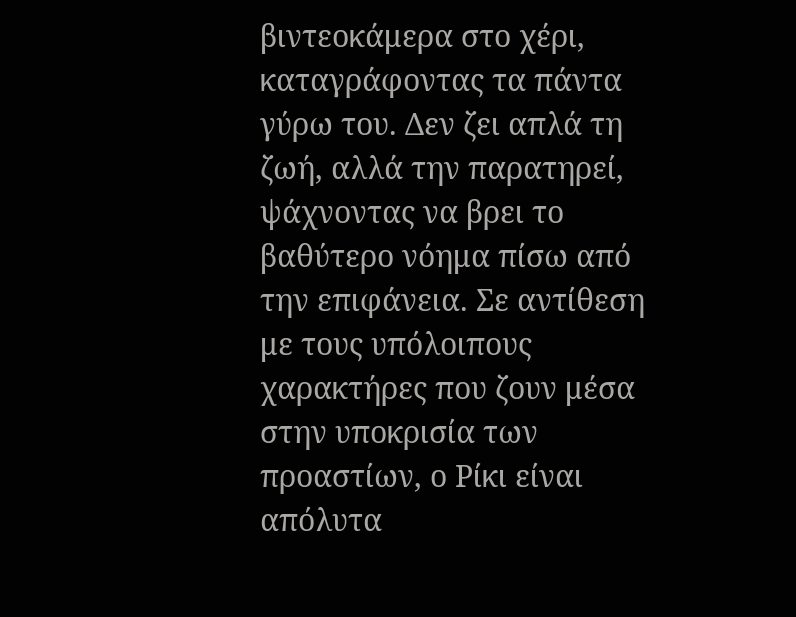βιντεοκάμερα στο χέρι, καταγράφοντας τα πάντα γύρω του. Δεν ζει απλά τη ζωή, αλλά την παρατηρεί, ψάχνοντας να βρει το βαθύτερο νόημα πίσω από την επιφάνεια. Σε αντίθεση με τους υπόλοιπους χαρακτήρες που ζουν μέσα στην υποκρισία των προαστίων, ο Ρίκι είναι απόλυτα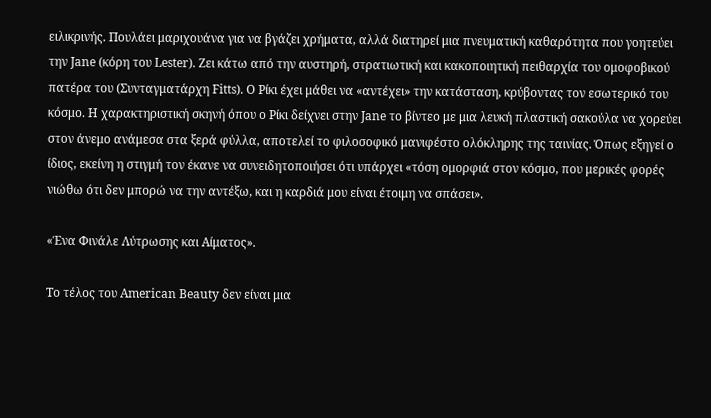ειλικρινής. Πουλάει μαριχουάνα για να βγάζει χρήματα, αλλά διατηρεί μια πνευματική καθαρότητα που γοητεύει την Jane (κόρη του Lester). Ζει κάτω από την αυστηρή, στρατιωτική και κακοποιητική πειθαρχία του ομοφοβικού πατέρα του (Συνταγματάρχη Fitts). Ο Ρίκι έχει μάθει να «αντέχει» την κατάσταση, κρύβοντας τον εσωτερικό του κόσμο. Η χαρακτηριστική σκηνή όπου ο Ρίκι δείχνει στην Jane το βίντεο με μια λευκή πλαστική σακούλα να χορεύει στον άνεμο ανάμεσα στα ξερά φύλλα, αποτελεί το φιλοσοφικό μανιφέστο ολόκληρης της ταινίας. Όπως εξηγεί ο ίδιος, εκείνη η στιγμή τον έκανε να συνειδητοποιήσει ότι υπάρχει «τόση ομορφιά στον κόσμο, που μερικές φορές νιώθω ότι δεν μπορώ να την αντέξω, και η καρδιά μου είναι έτοιμη να σπάσει».

«Ένα Φινάλε Λύτρωσης και Αίματος».

Το τέλος του American Beauty δεν είναι μια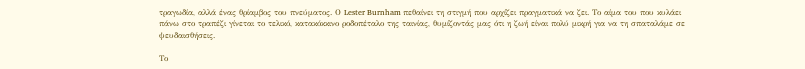τραγωδία, αλλά ένας θρίαμβος του πνεύματος. Ο Lester Burnham πεθαίνει τη στιγμή που αρχίζει πραγματικά να ζει. Το αίμα του που κυλάει πάνω στο τραπέζι γίνεται το τελικό, κατακόκκινο ροδοπέταλο της ταινίας, θυμίζοντάς μας ότι η ζωή είναι πολύ μικρή για να τη σπαταλάμε σε ψευδαισθήσεις.

Το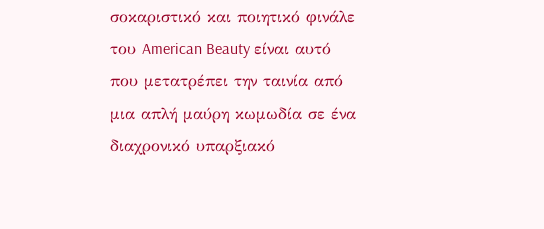σοκαριστικό και ποιητικό φινάλε του American Beauty είναι αυτό που μετατρέπει την ταινία από μια απλή μαύρη κωμωδία σε ένα διαχρονικό υπαρξιακό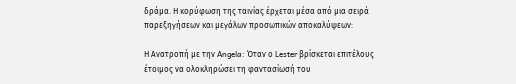δράμα. Η κορύφωση της ταινίας έρχεται μέσα από μια σειρά παρεξηγήσεων και μεγάλων προσωπικών αποκαλύψεων:

Η Ανατροπή με την Angela: Όταν ο Lester βρίσκεται επιτέλους έτοιμος να ολοκληρώσει τη φαντασίωσή του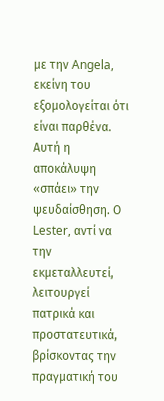με την Angela, εκείνη του εξομολογείται ότι είναι παρθένα. Αυτή η αποκάλυψη «σπάει» την ψευδαίσθηση. Ο Lester, αντί να την εκμεταλλευτεί, λειτουργεί πατρικά και προστατευτικά, βρίσκοντας την πραγματική του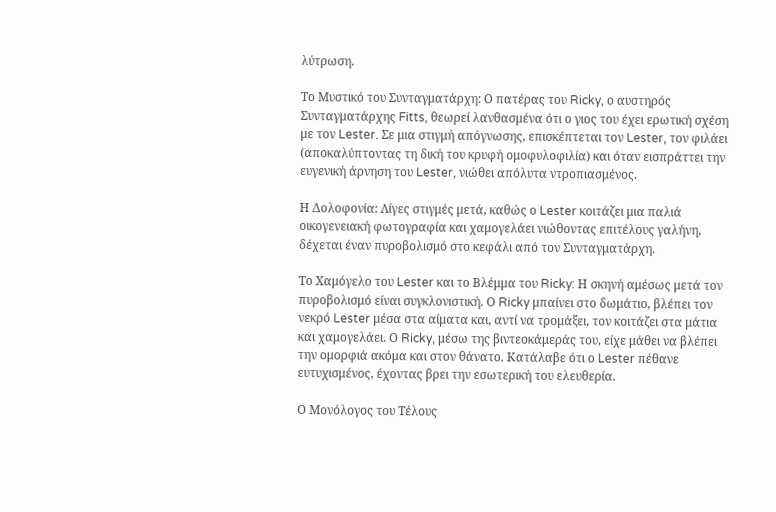λύτρωση.

Το Μυστικό του Συνταγματάρχη: Ο πατέρας του Ricky, ο αυστηρός Συνταγματάρχης Fitts, θεωρεί λανθασμένα ότι ο γιος του έχει ερωτική σχέση με τον Lester. Σε μια στιγμή απόγνωσης, επισκέπτεται τον Lester, τον φιλάει (αποκαλύπτοντας τη δική του κρυφή ομοφυλοφιλία) και όταν εισπράττει την ευγενική άρνηση του Lester, νιώθει απόλυτα ντροπιασμένος.

Η Δολοφονία: Λίγες στιγμές μετά, καθώς ο Lester κοιτάζει μια παλιά οικογενειακή φωτογραφία και χαμογελάει νιώθοντας επιτέλους γαλήνη, δέχεται έναν πυροβολισμό στο κεφάλι από τον Συνταγματάρχη.

Το Χαμόγελο του Lester και το Βλέμμα του Ricky: Η σκηνή αμέσως μετά τον πυροβολισμό είναι συγκλονιστική. Ο Ricky μπαίνει στο δωμάτιο, βλέπει τον νεκρό Lester μέσα στα αίματα και, αντί να τρομάξει, τον κοιτάζει στα μάτια και χαμογελάει. Ο Ricky, μέσω της βιντεοκάμεράς του, είχε μάθει να βλέπει την ομορφιά ακόμα και στον θάνατο. Κατάλαβε ότι ο Lester πέθανε ευτυχισμένος, έχοντας βρει την εσωτερική του ελευθερία.

Ο Μονόλογος του Τέλους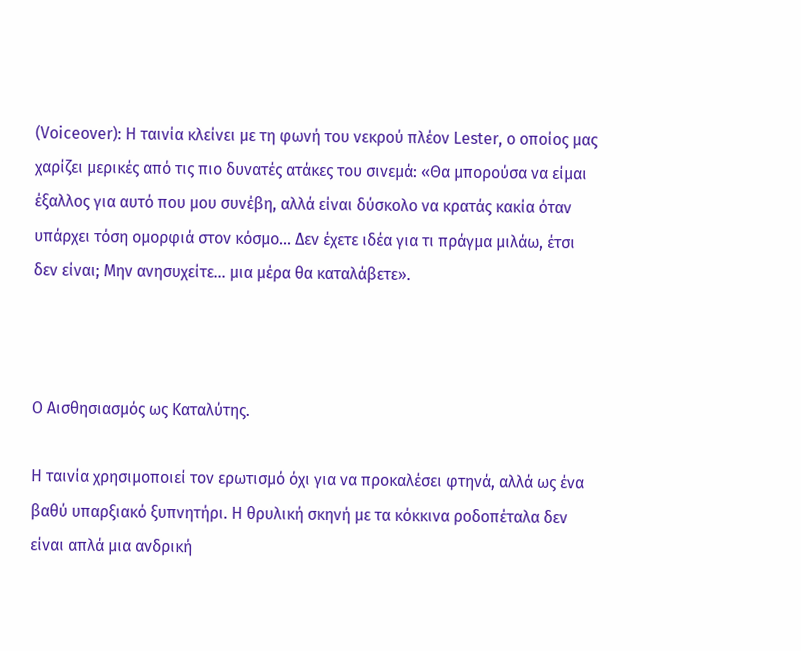(Voiceover): Η ταινία κλείνει με τη φωνή του νεκρού πλέον Lester, ο οποίος μας χαρίζει μερικές από τις πιο δυνατές ατάκες του σινεμά: «Θα μπορούσα να είμαι έξαλλος για αυτό που μου συνέβη, αλλά είναι δύσκολο να κρατάς κακία όταν υπάρχει τόση ομορφιά στον κόσμο... Δεν έχετε ιδέα για τι πράγμα μιλάω, έτσι δεν είναι; Μην ανησυχείτε... μια μέρα θα καταλάβετε».



Ο Αισθησιασμός ως Καταλύτης.

Η ταινία χρησιμοποιεί τον ερωτισμό όχι για να προκαλέσει φτηνά, αλλά ως ένα βαθύ υπαρξιακό ξυπνητήρι. Η θρυλική σκηνή με τα κόκκινα ροδοπέταλα δεν είναι απλά μια ανδρική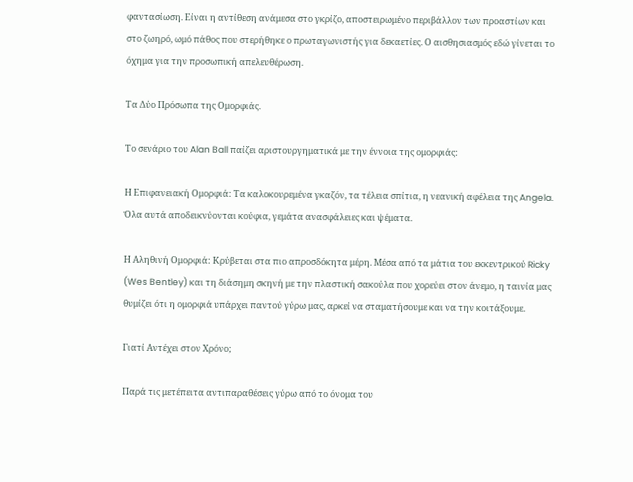φαντασίωση. Είναι η αντίθεση ανάμεσα στο γκρίζο, αποστειρωμένο περιβάλλον των προαστίων και στο ζωηρό, ωμό πάθος που στερήθηκε ο πρωταγωνιστής για δεκαετίες. Ο αισθησιασμός εδώ γίνεται το όχημα για την προσωπική απελευθέρωση.

Τα Δύο Πρόσωπα της Ομορφιάς.

Το σενάριο του Alan Ball παίζει αριστουργηματικά με την έννοια της ομορφιάς:

Η Επιφανειακή Ομορφιά: Τα καλοκουρεμένα γκαζόν, τα τέλεια σπίτια, η νεανική αφέλεια της Angela. Όλα αυτά αποδεικνύονται κούφια, γεμάτα ανασφάλειες και ψέματα.

Η Αληθινή Ομορφιά: Κρύβεται στα πιο απροσδόκητα μέρη. Μέσα από τα μάτια του εκκεντρικού Ricky (Wes Bentley) και τη διάσημη σκηνή με την πλαστική σακούλα που χορεύει στον άνεμο, η ταινία μας θυμίζει ότι η ομορφιά υπάρχει παντού γύρω μας, αρκεί να σταματήσουμε και να την κοιτάξουμε.

Γιατί Αντέχει στον Χρόνο;

Παρά τις μετέπειτα αντιπαραθέσεις γύρω από το όνομα του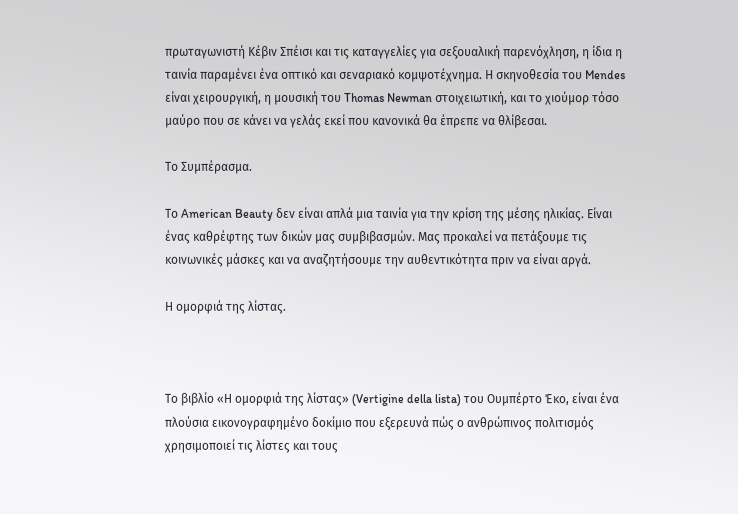πρωταγωνιστή Κέβιν Σπέισι και τις καταγγελίες για σεξουαλική παρενόχληση, η ίδια η ταινία παραμένει ένα οπτικό και σεναριακό κομψοτέχνημα. Η σκηνοθεσία του Mendes είναι χειρουργική, η μουσική του Thomas Newman στοιχειωτική, και το χιούμορ τόσο μαύρο που σε κάνει να γελάς εκεί που κανονικά θα έπρεπε να θλίβεσαι.

Το Συμπέρασμα.

Το American Beauty δεν είναι απλά μια ταινία για την κρίση της μέσης ηλικίας. Είναι ένας καθρέφτης των δικών μας συμβιβασμών. Μας προκαλεί να πετάξουμε τις κοινωνικές μάσκες και να αναζητήσουμε την αυθεντικότητα πριν να είναι αργά.

Η ομορφιά της λίστας.



Το βιβλίο «Η ομορφιά της λίστας» (Vertigine della lista) του Ουμπέρτο Έκο, είναι ένα πλούσια εικονογραφημένο δοκίμιο που εξερευνά πώς ο ανθρώπινος πολιτισμός χρησιμοποιεί τις λίστες και τους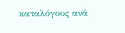καταλόγους ανά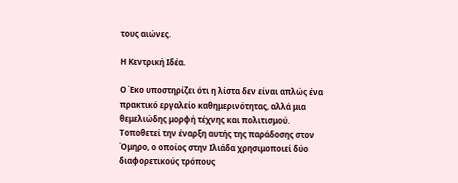τους αιώνες.

Η Κεντρική Ιδέα.

Ο Έκο υποστηρίζει ότι η λίστα δεν είναι απλώς ένα πρακτικό εργαλείο καθημερινότητας, αλλά μια θεμελιώδης μορφή τέχνης και πολιτισμού. Τοποθετεί την έναρξη αυτής της παράδοσης στον Όμηρο, ο οποίος στην Ιλιάδα χρησιμοποιεί δύο διαφορετικούς τρόπους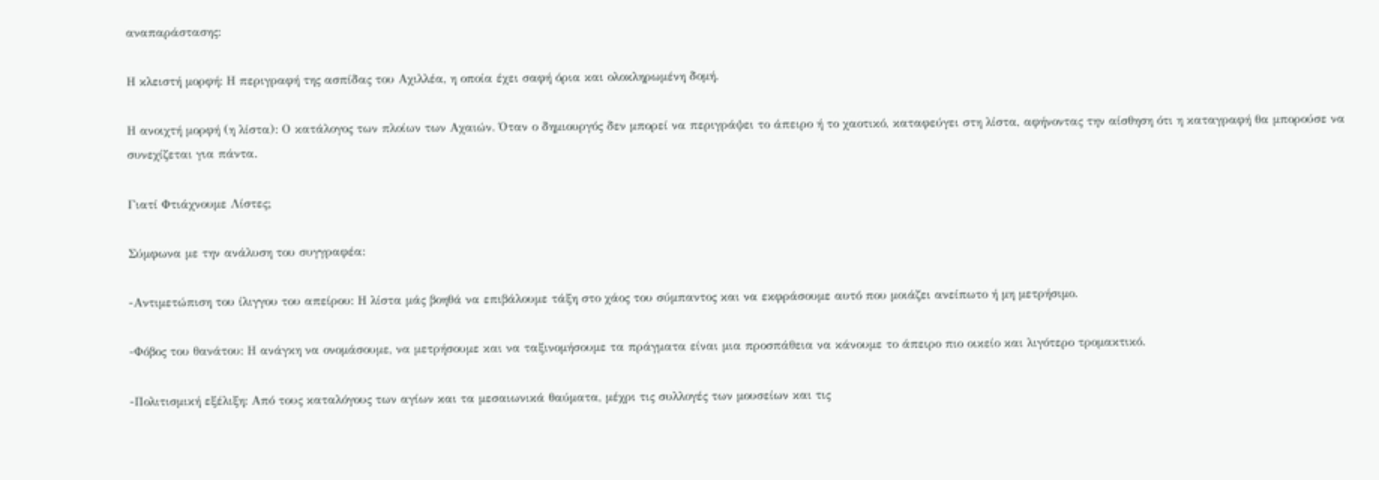αναπαράστασης:

Η κλειστή μορφή: Η περιγραφή της ασπίδας του Αχιλλέα, η οποία έχει σαφή όρια και ολοκληρωμένη δομή.

Η ανοιχτή μορφή (η λίστα): Ο κατάλογος των πλοίων των Αχαιών. Όταν ο δημιουργός δεν μπορεί να περιγράψει το άπειρο ή το χαοτικό, καταφεύγει στη λίστα, αφήνοντας την αίσθηση ότι η καταγραφή θα μπορούσε να συνεχίζεται για πάντα.

Γιατί Φτιάχνουμε Λίστες;

Σύμφωνα με την ανάλυση του συγγραφέα:

-Αντιμετώπιση του ίλιγγου του απείρου: Η λίστα μάς βοηθά να επιβάλουμε τάξη στο χάος του σύμπαντος και να εκφράσουμε αυτό που μοιάζει ανείπωτο ή μη μετρήσιμο.

-Φόβος του θανάτου: Η ανάγκη να ονομάσουμε, να μετρήσουμε και να ταξινομήσουμε τα πράγματα είναι μια προσπάθεια να κάνουμε το άπειρο πιο οικείο και λιγότερο τρομακτικό.

-Πολιτισμική εξέλιξη: Από τους καταλόγους των αγίων και τα μεσαιωνικά θαύματα, μέχρι τις συλλογές των μουσείων και τις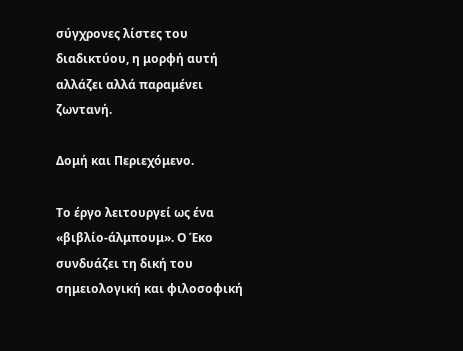σύγχρονες λίστες του διαδικτύου, η μορφή αυτή αλλάζει αλλά παραμένει ζωντανή.

Δομή και Περιεχόμενο.

Το έργο λειτουργεί ως ένα «βιβλίο-άλμπουμ». Ο Έκο συνδυάζει τη δική του σημειολογική και φιλοσοφική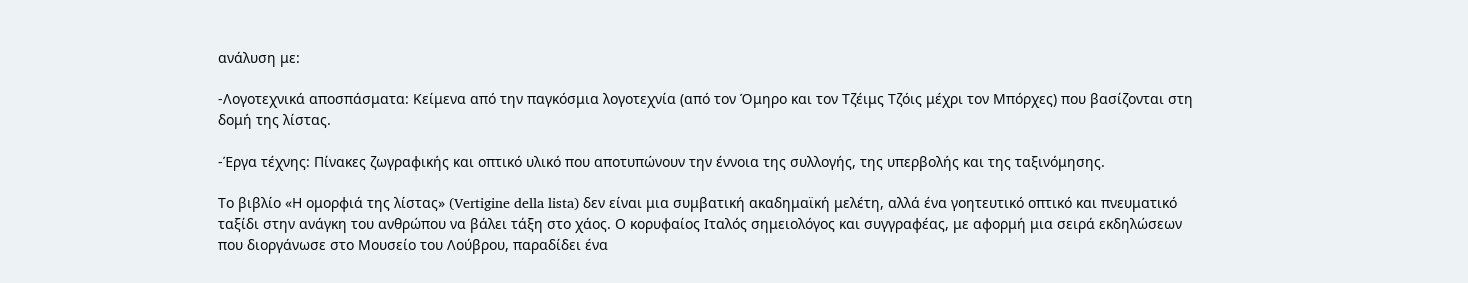ανάλυση με:

-Λογοτεχνικά αποσπάσματα: Κείμενα από την παγκόσμια λογοτεχνία (από τον Όμηρο και τον Τζέιμς Τζόις μέχρι τον Μπόρχες) που βασίζονται στη δομή της λίστας.

-Έργα τέχνης: Πίνακες ζωγραφικής και οπτικό υλικό που αποτυπώνουν την έννοια της συλλογής, της υπερβολής και της ταξινόμησης.

Το βιβλίο «Η ομορφιά της λίστας» (Vertigine della lista) δεν είναι μια συμβατική ακαδημαϊκή μελέτη, αλλά ένα γοητευτικό οπτικό και πνευματικό ταξίδι στην ανάγκη του ανθρώπου να βάλει τάξη στο χάος. Ο κορυφαίος Ιταλός σημειολόγος και συγγραφέας, με αφορμή μια σειρά εκδηλώσεων που διοργάνωσε στο Μουσείο του Λούβρου, παραδίδει ένα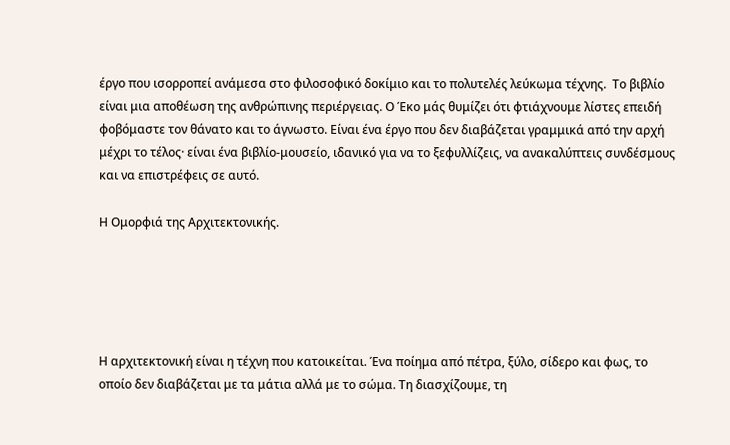έργο που ισορροπεί ανάμεσα στο φιλοσοφικό δοκίμιο και το πολυτελές λεύκωμα τέχνης.  Το βιβλίο είναι μια αποθέωση της ανθρώπινης περιέργειας. Ο Έκο μάς θυμίζει ότι φτιάχνουμε λίστες επειδή φοβόμαστε τον θάνατο και το άγνωστο. Είναι ένα έργο που δεν διαβάζεται γραμμικά από την αρχή μέχρι το τέλος· είναι ένα βιβλίο-μουσείο, ιδανικό για να το ξεφυλλίζεις, να ανακαλύπτεις συνδέσμους και να επιστρέφεις σε αυτό.

Η Ομορφιά της Αρχιτεκτονικής.





Η αρχιτεκτονική είναι η τέχνη που κατοικείται. Ένα ποίημα από πέτρα, ξύλο, σίδερο και φως, το οποίο δεν διαβάζεται με τα μάτια αλλά με το σώμα. Τη διασχίζουμε, τη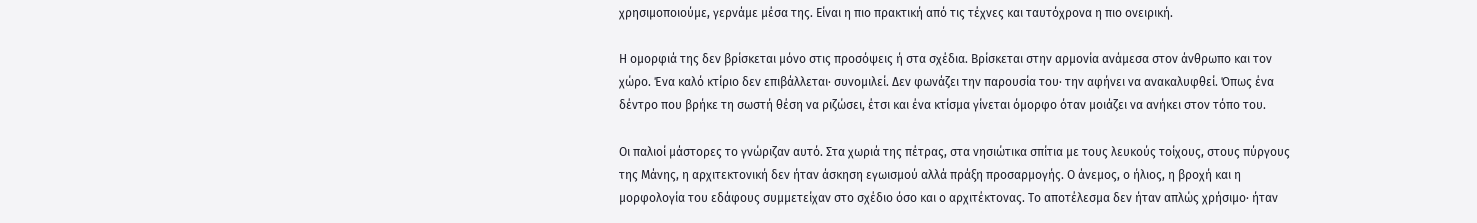χρησιμοποιούμε, γερνάμε μέσα της. Είναι η πιο πρακτική από τις τέχνες και ταυτόχρονα η πιο ονειρική.

Η ομορφιά της δεν βρίσκεται μόνο στις προσόψεις ή στα σχέδια. Βρίσκεται στην αρμονία ανάμεσα στον άνθρωπο και τον χώρο. Ένα καλό κτίριο δεν επιβάλλεται· συνομιλεί. Δεν φωνάζει την παρουσία του· την αφήνει να ανακαλυφθεί. Όπως ένα δέντρο που βρήκε τη σωστή θέση να ριζώσει, έτσι και ένα κτίσμα γίνεται όμορφο όταν μοιάζει να ανήκει στον τόπο του.

Οι παλιοί μάστορες το γνώριζαν αυτό. Στα χωριά της πέτρας, στα νησιώτικα σπίτια με τους λευκούς τοίχους, στους πύργους της Μάνης, η αρχιτεκτονική δεν ήταν άσκηση εγωισμού αλλά πράξη προσαρμογής. Ο άνεμος, ο ήλιος, η βροχή και η μορφολογία του εδάφους συμμετείχαν στο σχέδιο όσο και ο αρχιτέκτονας. Το αποτέλεσμα δεν ήταν απλώς χρήσιμο· ήταν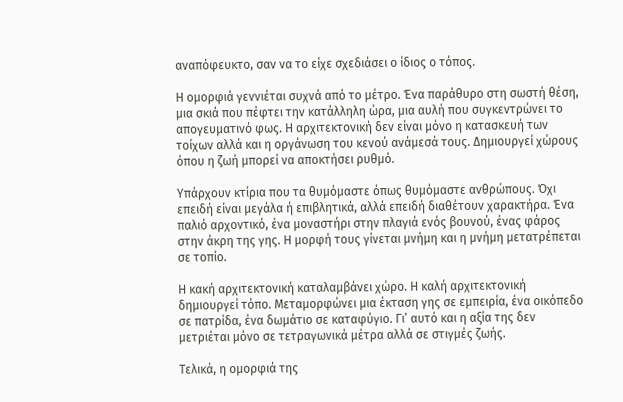αναπόφευκτο, σαν να το είχε σχεδιάσει ο ίδιος ο τόπος.

Η ομορφιά γεννιέται συχνά από το μέτρο. Ένα παράθυρο στη σωστή θέση, μια σκιά που πέφτει την κατάλληλη ώρα, μια αυλή που συγκεντρώνει το απογευματινό φως. Η αρχιτεκτονική δεν είναι μόνο η κατασκευή των τοίχων αλλά και η οργάνωση του κενού ανάμεσά τους. Δημιουργεί χώρους όπου η ζωή μπορεί να αποκτήσει ρυθμό.

Υπάρχουν κτίρια που τα θυμόμαστε όπως θυμόμαστε ανθρώπους. Όχι επειδή είναι μεγάλα ή επιβλητικά, αλλά επειδή διαθέτουν χαρακτήρα. Ένα παλιό αρχοντικό, ένα μοναστήρι στην πλαγιά ενός βουνού, ένας φάρος στην άκρη της γης. Η μορφή τους γίνεται μνήμη και η μνήμη μετατρέπεται σε τοπίο.

Η κακή αρχιτεκτονική καταλαμβάνει χώρο. Η καλή αρχιτεκτονική δημιουργεί τόπο. Μεταμορφώνει μια έκταση γης σε εμπειρία, ένα οικόπεδο σε πατρίδα, ένα δωμάτιο σε καταφύγιο. Γι’ αυτό και η αξία της δεν μετριέται μόνο σε τετραγωνικά μέτρα αλλά σε στιγμές ζωής.

Τελικά, η ομορφιά της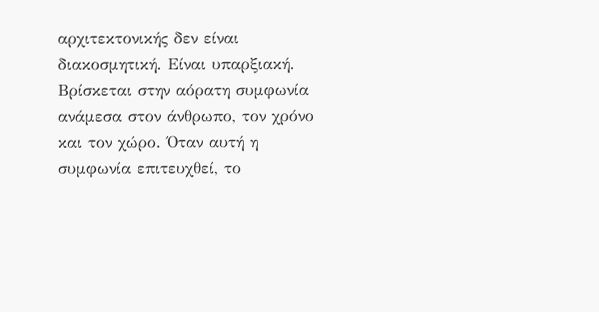αρχιτεκτονικής δεν είναι διακοσμητική. Είναι υπαρξιακή. Βρίσκεται στην αόρατη συμφωνία ανάμεσα στον άνθρωπο, τον χρόνο και τον χώρο. Όταν αυτή η συμφωνία επιτευχθεί, το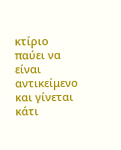κτίριο παύει να είναι αντικείμενο και γίνεται κάτι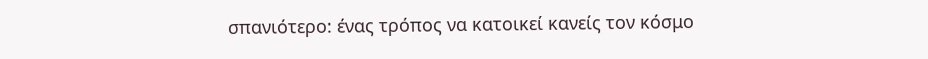σπανιότερο: ένας τρόπος να κατοικεί κανείς τον κόσμο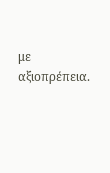με αξιοπρέπεια.